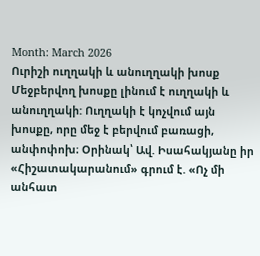Month: March 2026
Ուրիշի ուղղակի և անուղղակի խոսք
Մեջբերվող խոսքը լինում է ուղղակի և անուղղակի: Ուղղակի է կոչվում այն խոսքը, որը մեջ է բերվում բառացի, անփոփոխ։ Օրինակ՝ Ավ. Իսահակյանը իր «Հիշատակարանում» գրում է. «Ոչ մի անհատ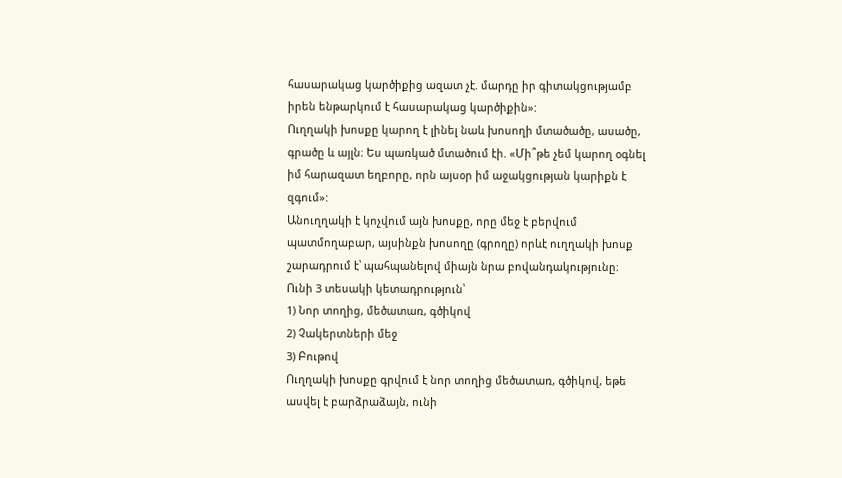հասարակաց կարծիքից ազատ չէ. մարդը իր գիտակցությամբ իրեն ենթարկում է հասարակաց կարծիքին»:
Ուղղակի խոսքը կարող է լինել նաև խոսողի մտածածը, ասածը, գրածը և այլն։ Ես պառկած մտածում էի. «Մի՞թե չեմ կարող օգնել իմ հարազատ եղբորը, որն այսօր իմ աջակցության կարիքն է զգում»:
Անուղղակի է կոչվում այն խոսքը, որը մեջ է բերվում պատմողաբար, այսինքն խոսողը (գրողը) որևէ ուղղակի խոսք շարադրում է՝ պահպանելով միայն նրա բովանդակությունը։
Ունի 3 տեսակի կետադրություն՝
1) Նոր տողից, մեծատառ, գծիկով
2) Չակերտների մեջ
3) Բութով
Ուղղակի խոսքը գրվում է նոր տողից մեծատառ, գծիկով, եթե ասվել է բարձրաձայն, ունի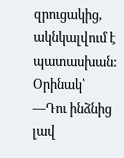զրուցակից, ակնկալվում է պատասխան:
Օրինակ՝
—Դու ինձնից լավ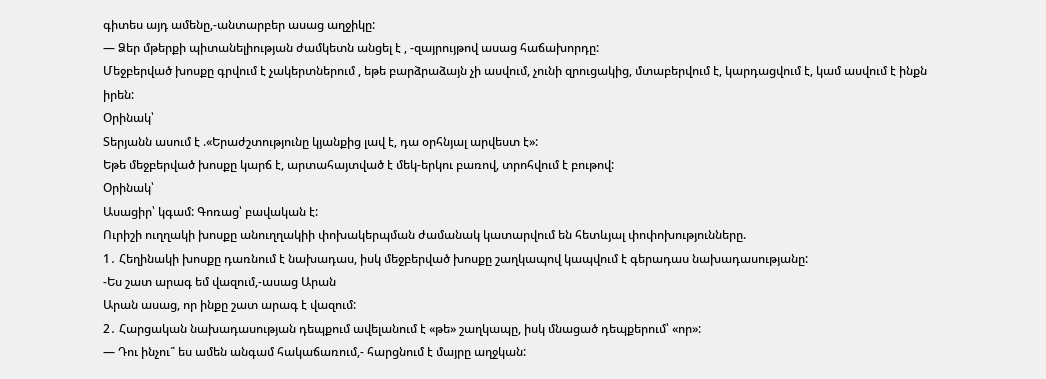գիտես այդ ամենը,-անտարբեր ասաց աղջիկը:
— Ձեր մթերքի պիտանելիության ժամկետն անցել է , -զայրույթով ասաց հաճախորդը:
Մեջբերված խոսքը գրվում է չակերտներում , եթե բարձրաձայն չի ասվում, չունի զրուցակից, մտաբերվում է, կարդացվում է, կամ ասվում է ինքն իրեն:
Օրինակ՝
Տերյանն ասում է .«Երաժշտությունը կյանքից լավ է, դա օրհնյալ արվեստ է»:
Եթե մեջբերված խոսքը կարճ է, արտահայտված է մեկ-երկու բառով, տրոհվում է բութով:
Օրինակ՝
Ասացիր՝ կգամ: Գոռաց՝ բավական է:
Ուրիշի ուղղակի խոսքը անուղղակիի փոխակերպման ժամանակ կատարվում են հետևյալ փոփոխությունները.
1․ Հեղինակի խոսքը դառնում է նախադաս, իսկ մեջբերված խոսքը շաղկապով կապվում է գերադաս նախադասությանը:
-Ես շատ արագ եմ վազում,-ասաց Արան
Արան ասաց, որ ինքը շատ արագ է վազում:
2․ Հարցական նախադասության դեպքում ավելանում է «թե» շաղկապը, իսկ մնացած դեպքերում՝ «որ»:
— Դու ինչու՞ ես ամեն անգամ հակաճառում,- հարցնում է մայրը աղջկան: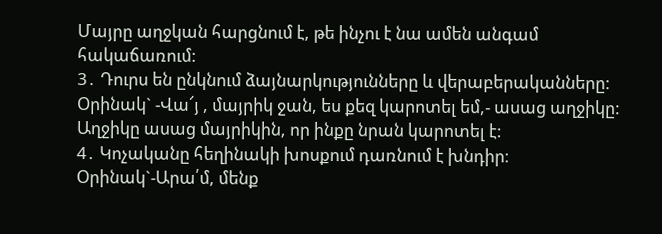Մայրը աղջկան հարցնում է, թե ինչու է նա ամեն անգամ հակաճառում:
3․ Դուրս են ընկնում ձայնարկությունները և վերաբերականները:
Օրինակ` -Վա՜յ , մայրիկ ջան, ես քեզ կարոտել եմ,- ասաց աղջիկը:
Աղջիկը ասաց մայրիկին, որ ինքը նրան կարոտել է:
4․ Կոչականը հեղինակի խոսքում դառնում է խնդիր։
Օրինակ`-Արա՛մ, մենք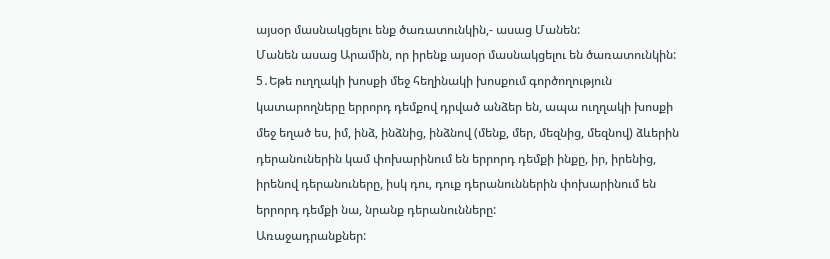այսօր մասնակցելու ենք ծառատունկին,- ասաց Մանեն:
Մանեն ասաց Արամին, որ իրենք այսօր մասնակցելու են ծառատունկին:
5․Եթե ուղղակի խոսքի մեջ հեղինակի խոսքում գործողություն կատարողները երրորդ դեմքով դրված անձեր են, ապա ուղղակի խոսքի մեջ եղած ես, իմ, ինձ, ինձնից, ինձնով (մենք, մեր, մեզնից, մեզնով) ձևերին դերանուներին կամ փոխարինում են երրորդ դեմքի ինքը, իր, իրենից, իրենով դերանուները, իսկ դու, դուք դերանուններին փոխարինում են երրորդ դեմքի նա, նրանք դերանունները:
Առաջադրանքներ: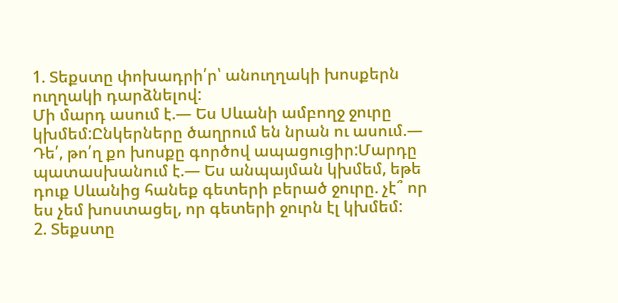1. Տեքստը փոխադրի՛ր՝ անուղղակի խոսքերն ուղղակի դարձնելով:
Մի մարդ ասում է.— Ես Սևանի ամբողջ ջուրը կխմեմ:Ընկերները ծաղրում են նրան ու ասում.— Դե՛, թո՛ղ քո խոսքը գործով ապացուցիր:Մարդը պատասխանում է.— Ես անպայման կխմեմ, եթե դուք Սևանից հանեք գետերի բերած ջուրը. չէ՞ որ ես չեմ խոստացել, որ գետերի ջուրն էլ կխմեմ:
2. Տեքստը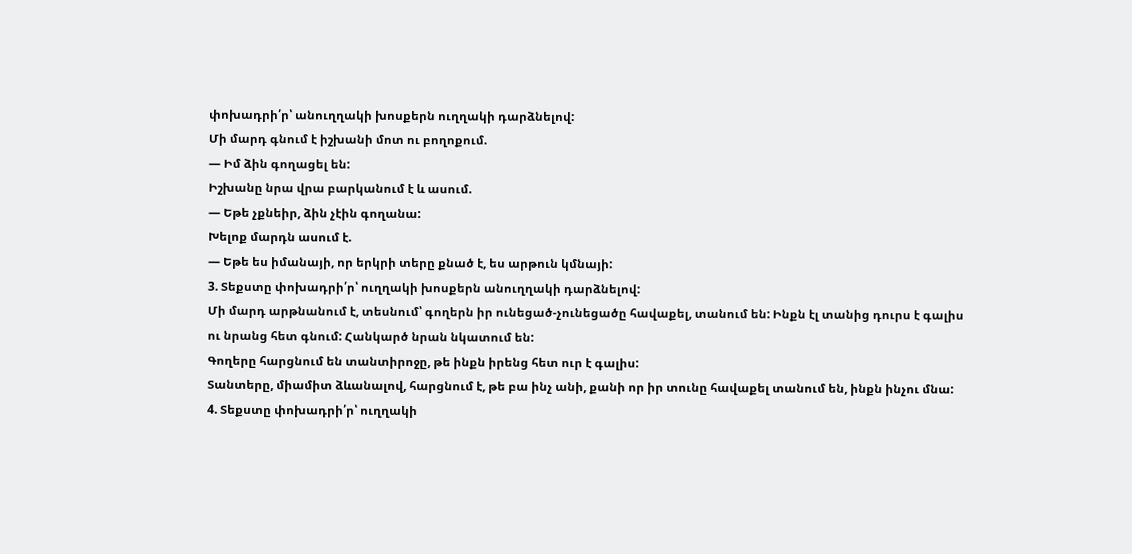փոխադրի՛ր՝ անուղղակի խոսքերն ուղղակի դարձնելով:
Մի մարդ գնում է իշխանի մոտ ու բողոքում.
— Իմ ձին գողացել են:
Իշխանը նրա վրա բարկանում է և ասում.
— Եթե չքնեիր, ձին չէին գողանա:
Խելոք մարդն ասում է.
— Եթե ես իմանայի, որ երկրի տերը քնած է, ես արթուն կմնայի:
3. Տեքստը փոխադրի՛ր՝ ուղղակի խոսքերն անուղղակի դարձնելով:
Մի մարդ արթնանում է, տեսնում՝ գողերն իր ունեցած-չունեցածը հավաքել, տանում են: Ինքն էլ տանից դուրս է գալիս ու նրանց հետ գնում: Հանկարծ նրան նկատում են:
Գողերը հարցնում են տանտիրոջը, թե ինքն իրենց հետ ուր է գալիս:
Տանտերը, միամիտ ձևանալով, հարցնում է, թե բա ինչ անի, քանի որ իր տունը հավաքել տանում են, ինքն ինչու մնա:
4. Տեքստը փոխադրի՛ր՝ ուղղակի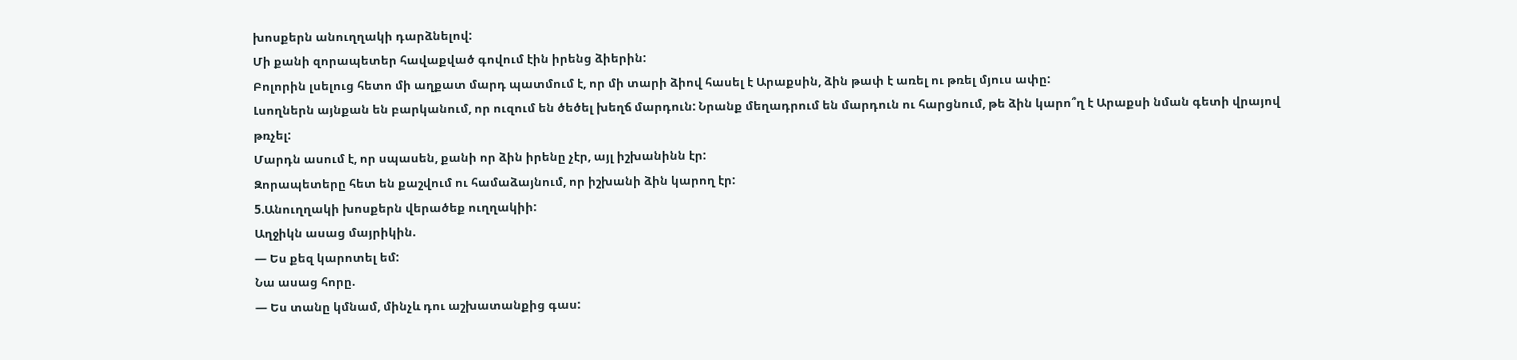խոսքերն անուղղակի դարձնելով:
Մի քանի զորապետեր հավաքված գովում էին իրենց ձիերին:
Բոլորին լսելուց հետո մի աղքատ մարդ պատմում է, որ մի տարի ձիով հասել է Արաքսին, ձին թափ է առել ու թռել մյուս ափը:
Լսողներն այնքան են բարկանում, որ ուզում են ծեծել խեղճ մարդուն: Նրանք մեղադրում են մարդուն ու հարցնում, թե ձին կարո՞ղ է Արաքսի նման գետի վրայով թռչել:
Մարդն ասում է, որ սպասեն, քանի որ ձին իրենը չէր, այլ իշխանինն էր:
Զորապետերը հետ են քաշվում ու համաձայնում, որ իշխանի ձին կարող էր:
5.Անուղղակի խոսքերն վերածեք ուղղակիի:
Աղջիկն ասաց մայրիկին.
— Ես քեզ կարոտել եմ:
Նա ասաց հորը.
— Ես տանը կմնամ, մինչև դու աշխատանքից գաս: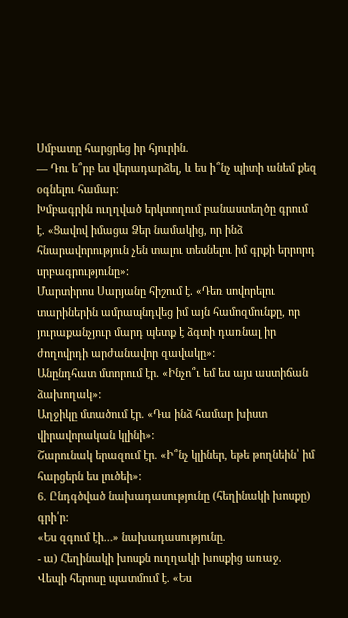Սմբատը հարցրեց իր հյուրին.
— Դու ե՞րբ ես վերադարձել, և ես ի՞նչ պիտի անեմ քեզ օգնելու համար:
Խմբագրին ուղղված երկտողում բանաստեղծը գրում է. «Ցավով իմացա Ձեր նամակից, որ ինձ հնարավորություն չեն տալու տեսնելու իմ գրքի երրորդ սրբագրությունը»:
Մարտիրոս Սարյանը հիշում է. «Դեռ սովորելու տարիներին ամրապնդվեց իմ այն համոզմունքը, որ յուրաքանչյուր մարդ պետք է ձգտի դառնալ իր ժողովրդի արժանավոր զավակը»:
Անընդհատ մտորում էր. «Ինչո՞ւ եմ ես այս աստիճան ձախողակ»:
Աղջիկը մտածում էր. «Դա ինձ համար խիստ վիրավորական կլինի»:
Շարունակ երազում էր. «Ի՞նչ կլիներ, եթե թողնեին՝ իմ հարցերն ես լուծեի»:
6. Ընդգծված նախադասությունը (հեղինակի խոսքը) գրի՛ր:
«Ես զգում էի…» նախադասությունը.
- ա) Հեղինակի խոսքն ուղղակի խոսքից առաջ.
Վեպի հերոսը պատմում է. «Ես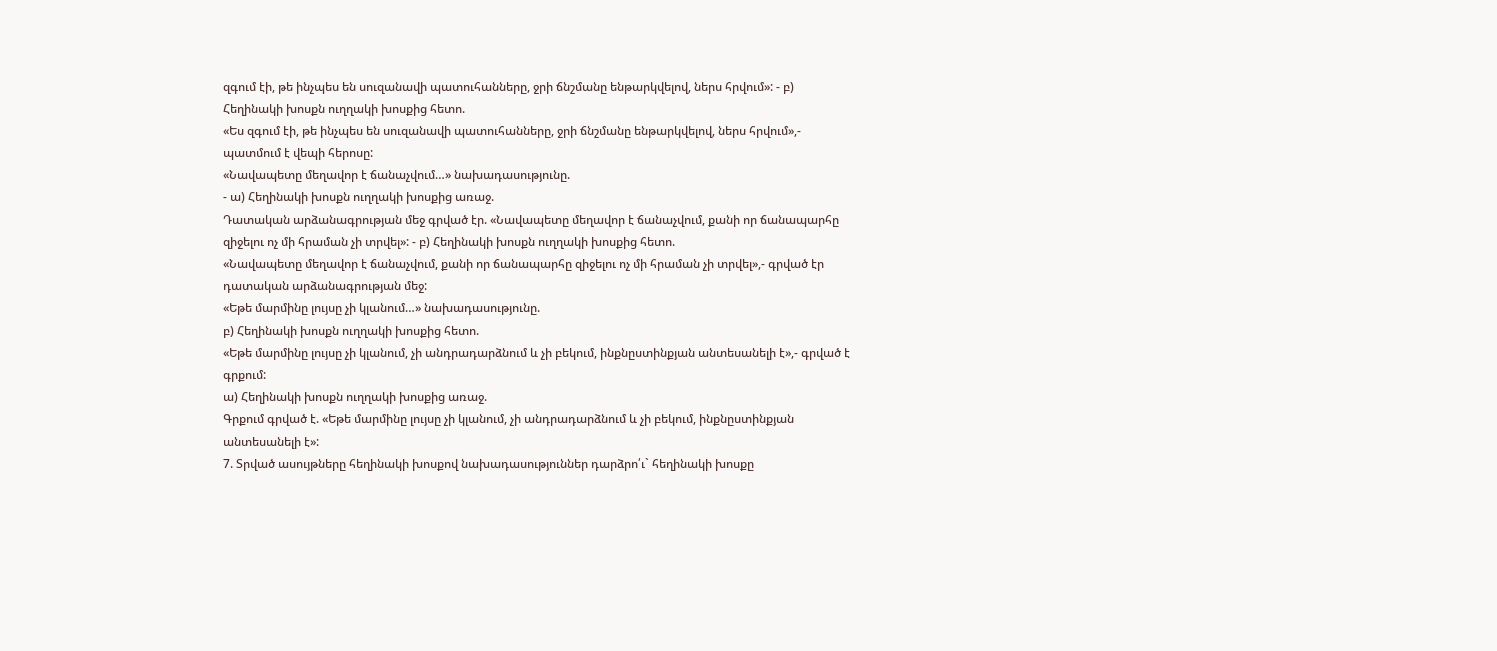զգում էի, թե ինչպես են սուզանավի պատուհանները, ջրի ճնշմանը ենթարկվելով, ներս հրվում»: - բ) Հեղինակի խոսքն ուղղակի խոսքից հետո.
«Ես զգում էի, թե ինչպես են սուզանավի պատուհանները, ջրի ճնշմանը ենթարկվելով, ներս հրվում»,- պատմում է վեպի հերոսը:
«Նավապետը մեղավոր է ճանաչվում…» նախադասությունը.
- ա) Հեղինակի խոսքն ուղղակի խոսքից առաջ.
Դատական արձանագրության մեջ գրված էր. «Նավապետը մեղավոր է ճանաչվում, քանի որ ճանապարհը զիջելու ոչ մի հրաման չի տրվել»: - բ) Հեղինակի խոսքն ուղղակի խոսքից հետո.
«Նավապետը մեղավոր է ճանաչվում, քանի որ ճանապարհը զիջելու ոչ մի հրաման չի տրվել»,- գրված էր դատական արձանագրության մեջ:
«Եթե մարմինը լույսը չի կլանում…» նախադասությունը.
բ) Հեղինակի խոսքն ուղղակի խոսքից հետո.
«Եթե մարմինը լույսը չի կլանում, չի անդրադարձնում և չի բեկում, ինքնըստինքյան անտեսանելի է»,- գրված է գրքում:
ա) Հեղինակի խոսքն ուղղակի խոսքից առաջ.
Գրքում գրված է. «Եթե մարմինը լույսը չի կլանում, չի անդրադարձնում և չի բեկում, ինքնըստինքյան անտեսանելի է»:
7. Տրված ասույթները հեղինակի խոսքով նախադասություններ դարձրո՛ւ` հեղինակի խոսքը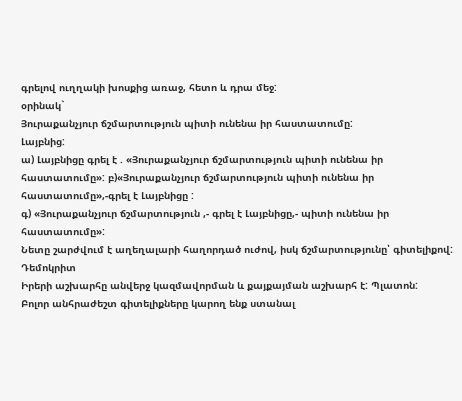գրելով ուղղակի խոսքից առաջ, հետո և դրա մեջ:
օրինակ`
Յուրաքանչյուր ճշմարտություն պիտի ունենա իր հաստատումը:
Լայբնից:
ա) Լայբնիցը գրել է . «Յուրաքանչյուր ճշմարտություն պիտի ունենա իր հաստատումը»: բ)«Յուրաքանչյուր ճշմարտություն պիտի ունենա իր հաստատումը»,-գրել է Լայբնիցը :
գ) «Յուրաքանչյուր ճշմարտություն ,- գրել է Լայբնիցը,- պիտի ունենա իր հաստատումը»:
Նետը շարժվում է աղեղալարի հաղորդած ուժով, իսկ ճշմարտությունը՝ գիտելիքով: Դեմոկրիտ
Իրերի աշխարհը անվերջ կազմավորման և քայքայման աշխարհ է: Պլատոն:
Բոլոր անհրաժեշտ գիտելիքները կարող ենք ստանալ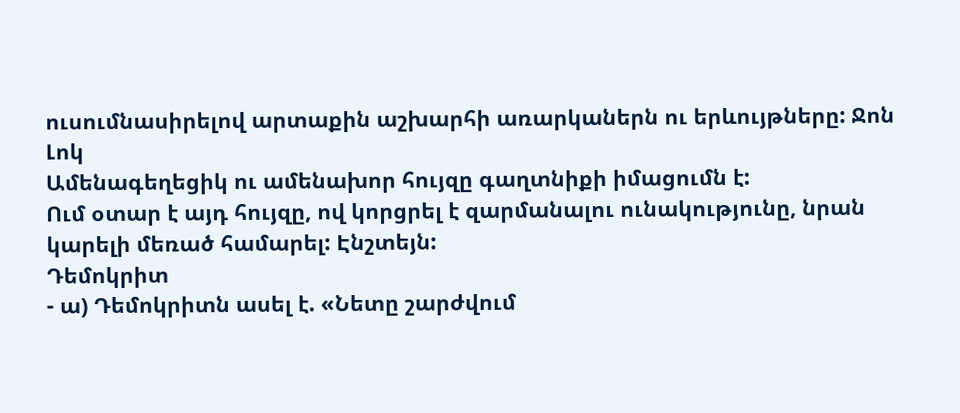ուսումնասիրելով արտաքին աշխարհի առարկաներն ու երևույթները: Ջոն Լոկ
Ամենագեղեցիկ ու ամենախոր հույզը գաղտնիքի իմացումն է:
Ում օտար է այդ հույզը, ով կորցրել է զարմանալու ունակությունը, նրան կարելի մեռած համարել: Էնշտեյն:
Դեմոկրիտ
- ա) Դեմոկրիտն ասել է. «Նետը շարժվում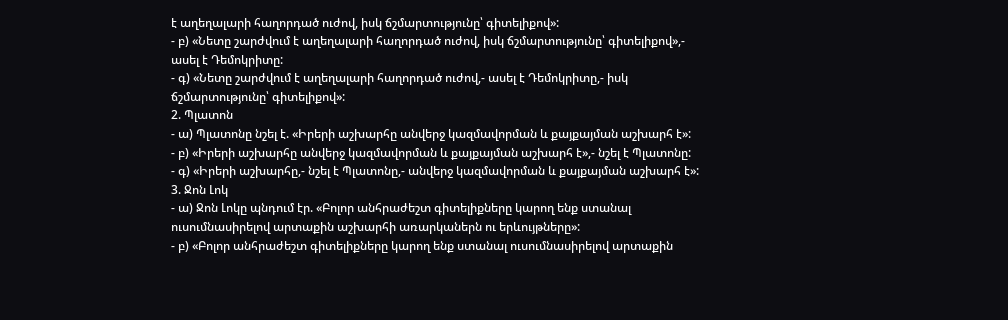է աղեղալարի հաղորդած ուժով, իսկ ճշմարտությունը՝ գիտելիքով»:
- բ) «Նետը շարժվում է աղեղալարի հաղորդած ուժով, իսկ ճշմարտությունը՝ գիտելիքով»,- ասել է Դեմոկրիտը:
- գ) «Նետը շարժվում է աղեղալարի հաղորդած ուժով,- ասել է Դեմոկրիտը,- իսկ ճշմարտությունը՝ գիտելիքով»:
2. Պլատոն
- ա) Պլատոնը նշել է. «Իրերի աշխարհը անվերջ կազմավորման և քայքայման աշխարհ է»:
- բ) «Իրերի աշխարհը անվերջ կազմավորման և քայքայման աշխարհ է»,- նշել է Պլատոնը:
- գ) «Իրերի աշխարհը,- նշել է Պլատոնը,- անվերջ կազմավորման և քայքայման աշխարհ է»:
3. Ջոն Լոկ
- ա) Ջոն Լոկը պնդում էր. «Բոլոր անհրաժեշտ գիտելիքները կարող ենք ստանալ ուսումնասիրելով արտաքին աշխարհի առարկաներն ու երևույթները»:
- բ) «Բոլոր անհրաժեշտ գիտելիքները կարող ենք ստանալ ուսումնասիրելով արտաքին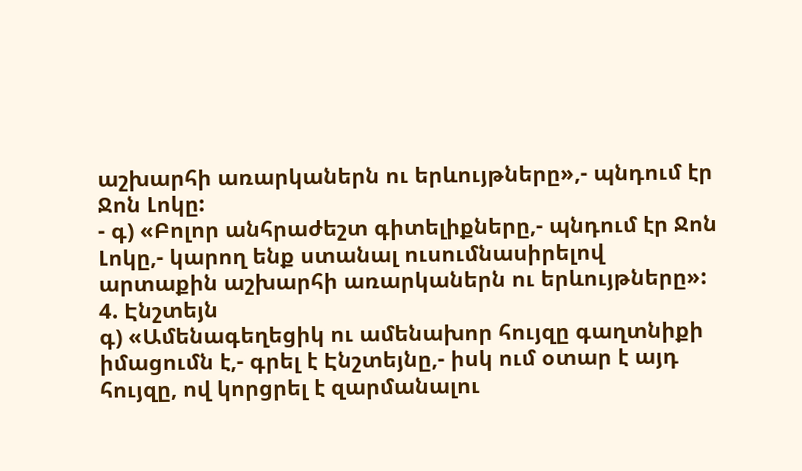աշխարհի առարկաներն ու երևույթները»,- պնդում էր Ջոն Լոկը:
- գ) «Բոլոր անհրաժեշտ գիտելիքները,- պնդում էր Ջոն Լոկը,- կարող ենք ստանալ ուսումնասիրելով արտաքին աշխարհի առարկաներն ու երևույթները»:
4. Էնշտեյն
գ) «Ամենագեղեցիկ ու ամենախոր հույզը գաղտնիքի իմացումն է,- գրել է Էնշտեյնը,- իսկ ում օտար է այդ հույզը, ով կորցրել է զարմանալու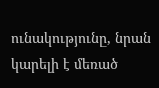ունակությունը, նրան կարելի է մեռած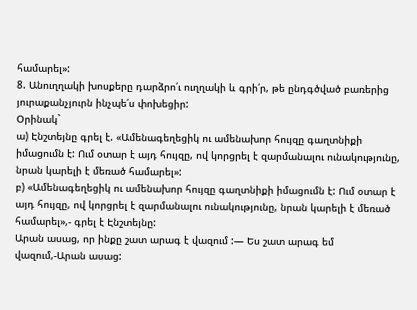համարել»:
8. Անուղղակի խոսքերը դարձրո՛ւ ուղղակի և գրի՛ր, թե ընդգծված բառերից յուրաքանչյուրն ինչպե՛ս փոխեցիր:
Օրինակ`
ա) Էնշտեյնը գրել է. «Ամենագեղեցիկ ու ամենախոր հույզը գաղտնիքի իմացումն է: Ում օտար է այդ հույզը, ով կորցրել է զարմանալու ունակությունը, նրան կարելի է մեռած համարել»:
բ) «Ամենագեղեցիկ ու ամենախոր հույզը գաղտնիքի իմացումն է: Ում օտար է այդ հույզը, ով կորցրել է զարմանալու ունակությունը, նրան կարելի է մեռած համարել»,- գրել է Էնշտեյնը:
Արան ասաց, որ ինքը շատ արագ է վազում :— Ես շատ արագ եմ վազում,-Արան ասաց: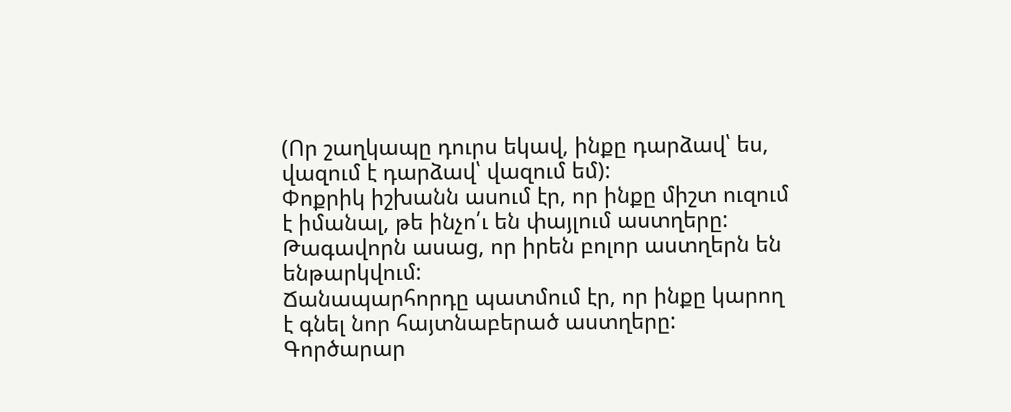(Որ շաղկապը դուրս եկավ, ինքը դարձավ՝ ես, վազում է դարձավ՝ վազում եմ):
Փոքրիկ իշխանն ասում էր, որ ինքը միշտ ուզում է իմանալ, թե ինչո՛ւ են փայլում աստղերը:
Թագավորն ասաց, որ իրեն բոլոր աստղերն են ենթարկվում:
Ճանապարհորդը պատմում էր, որ ինքը կարող է գնել նոր հայտնաբերած աստղերը:
Գործարար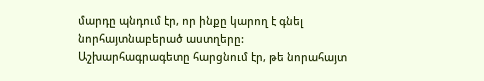մարդը պնդում էր, որ ինքը կարող է գնել նորհայտնաբերած աստղերը:
Աշխարհագրագետը հարցնում էր, թե նորահայտ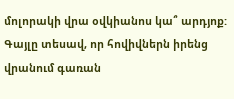մոլորակի վրա օվկիանոս կա՞ արդյոք:
Գայլը տեսավ, որ հովիվներն իրենց վրանում գառան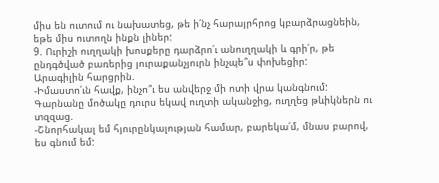միս են ուտում ու նախատեց, թե ի՛նչ հարայրհրոց կբարձրացնեին, եթե միս ուտողն ինքն լիներ:
9. Ուրիշի ուղղակի խոսքերը դարձրո՛ւ անուղղակի և գրի՛ր, թե ընդգծված բառերից յուրաքանչյուրն ինչպե՞ս փոխեցիր:
Արագիլին հարցրին.
-Իմաստո՛ւն հավք, ինչո՞ւ ես անվերջ մի ոտի վրա կանգնում:
Գարնանը մոծակը դուրս եկավ ուղտի ականջից, ուղղեց թևիկներն ու տզզաց.
-Շնորհակալ եմ հյուրընկալության համար, բարեկա՛մ, մնաս բարով, ես գնում եմ: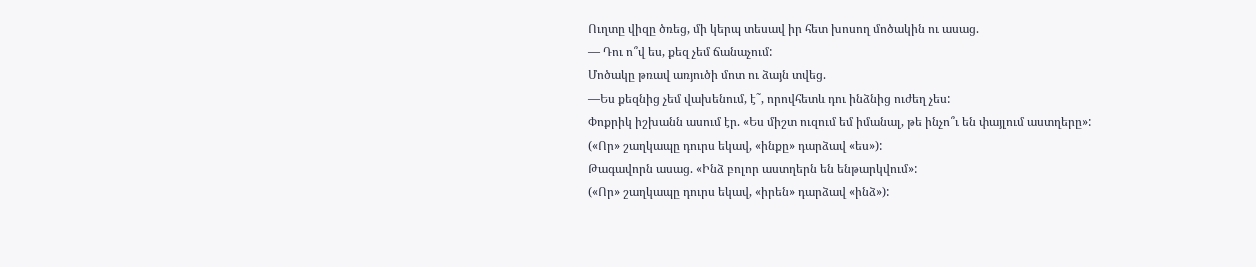Ուղտը վիզը ծռեց, մի կերպ տեսավ իր հետ խոսող մոծակին ու ասաց.
— Դու ո՞վ ես, քեզ չեմ ճանաչում:
Մոծակը թռավ առյուծի մոտ ու ձայն տվեց.
—Ես քեզնից չեմ վախենում, է˜, որովհետև դու ինձնից ուժեղ չես:
Փոքրիկ իշխանն ասում էր. «Ես միշտ ուզում եմ իմանալ, թե ինչո՞ւ են փայլում աստղերը»:
(«Որ» շաղկապը դուրս եկավ, «ինքը» դարձավ «ես»):
Թագավորն ասաց. «Ինձ բոլոր աստղերն են ենթարկվում»:
(«Որ» շաղկապը դուրս եկավ, «իրեն» դարձավ «ինձ»):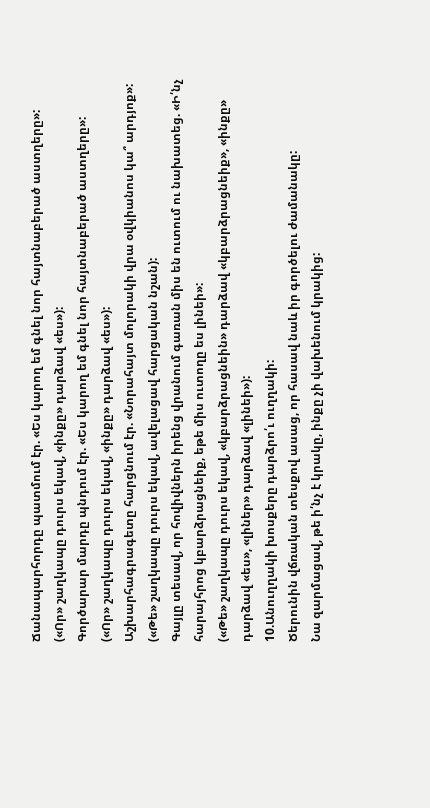Ճանապարհորդը պատմում էր. «Ես կարող եմ գնել նոր հայտնաբերած աստղերը»:
(«Որ» շաղկապը դուրս եկավ, «ինքը» դարձավ «ես»):
Գործարար մարդը պնդում էր. «Ես կարող եմ գնել նոր հայտնաբերած աստղերը»:
(«Որ» շաղկապը դուրս եկավ, «ինքը» դարձավ «ես»):
Աշխարհագրագետը հարցնում էր. «Նորահայտ մոլորակի վրա օվկիանոս կա՞ արդյոք»:
(«Թե» շաղկապը դուրս եկավ, ավելացավ հարցական նշան):
Գայլը տեսավ, որ հովիվներն իրենց վրանում գառան միս են ուտում ու նախատեց. «Ի՛նչ հարայհրոց կբարձրացնեիք, եթե միս ուտողը ես լինեի»:
(«Թե» շաղկապը դուրս եկավ, «կբարձրացնեին» դարձավ «կբարձրացնեիք», «ինքը» դարձավ «ես», «լիներ» դարձավ «լինեի»):
10.Անուղղակի խոսքերը դարձրո՛ւ ուղղակի:
Ծերունին վճռական տեսքով ասաց, որ հասավ նաև իր գործելու ժամանակը:
Նա զարմացավ, թե ի՛նչ է կրակը, ինքը չի վախենում կրակից: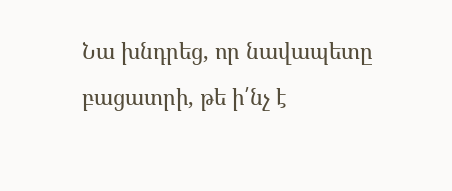Նա խնդրեց, որ նավապետը բացատրի, թե ի՛նչ է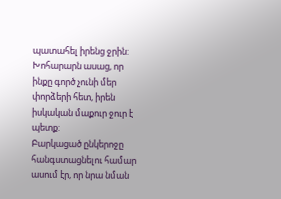պատահել իրենց ջրին:
Խոհարարն ասաց, որ ինքը գործ չունի մեր փորձերի հետ, իրեն իսկական մաքուր ջուր է պետք:
Բարկացած ընկերոջը հանգստացնելու համար ասում էր, որ նրա նման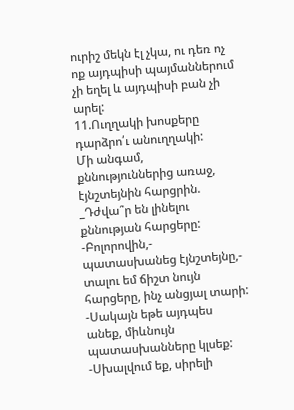ուրիշ մեկն էլ չկա, ու դեռ ոչ ոք այդպիսի պայմաններում չի եղել և այդպիսի բան չի արել:
11.Ուղղակի խոսքերը դարձրո՛ւ անուղղակի:
Մի անգամ, քննություններից առաջ, էյնշտեյնին հարցրին.
_Դժվա՞ր են լինելու քննության հարցերը:
-Բոլորովին,- պատասխանեց էյնշտեյնը,- տալու եմ ճիշտ նույն հարցերը, ինչ անցյալ տարի:
-Սակայն եթե այդպես անեք, միևնույն պատասխանները կլսեք:
-Սխալվում եք, սիրելի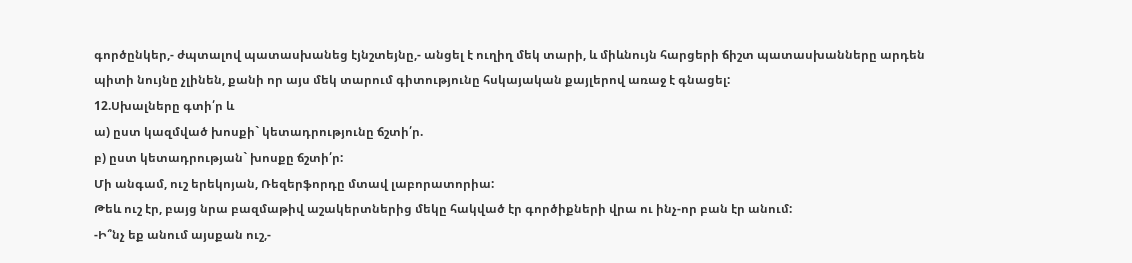գործընկեր,- ժպտալով պատասխանեց էյնշտեյնը,- անցել է ուղիղ մեկ տարի, և միևնույն հարցերի ճիշտ պատասխանները արդեն պիտի նույնը չլինեն, քանի որ այս մեկ տարում գիտությունը հսկայական քայլերով առաջ է գնացել:
12.Սխալները գտի՛ր և
ա) ըստ կազմված խոսքի` կետադրությունը ճշտի՛ր.
բ) ըստ կետադրության` խոսքը ճշտի՛ր:
Մի անգամ, ուշ երեկոյան, Ռեզերֆորդը մտավ լաբորատորիա:
Թեև ուշ էր, բայց նրա բազմաթիվ աշակերտներից մեկը հակված էր գործիքների վրա ու ինչ-որ բան էր անում:
-Ի՞նչ եք անում այսքան ուշ,-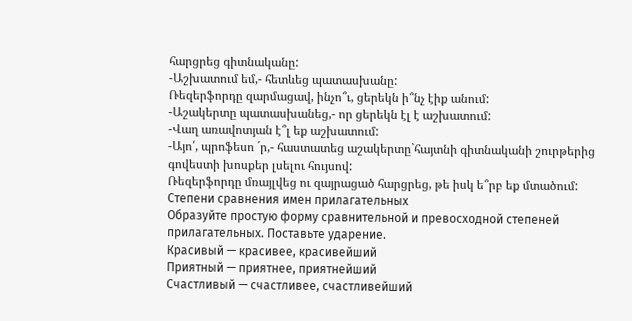հարցրեց գիտնականը:
-Աշխատում եմ,- հետևեց պատասխանը:
Ռեզերֆորդը զարմացավ, ինչո՞ւ, ցերեկն ի՞նչ էիք անում:
-Աշակերտը պատասխանեց,- որ ցերեկն էլ է աշխատում:
-Վաղ առավոտյան է՞լ եք աշխատում:
-Այո՛, պրոֆեսո ´ր,- հաստատեց աշակերտը`հայտնի գիտնականի շուրթերից գովեստի խոսքեր լսելու հույսով:
Ռեզերֆորդը մռայլվեց ու զայրացած հարցրեց, թե իսկ ե՞րբ եք մտածում:
Степени сравнения имен прилагательных
Образуйте простую форму сравнительной и превосходной степеней прилагательных. Поставьте ударение.
Красивый — красивее, красивейший
Приятный — приятнее, приятнейший
Счастливый — счастливее, счастливейший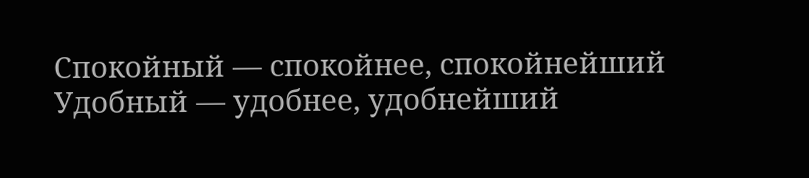Спокойный — спокойнее, спокойнейший
Удобный — удобнее, удобнейший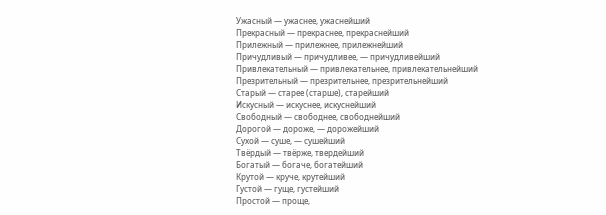Ужасный — ужаснее, ужаснейший
Прекрасный — прекраснее, прекраснейший
Прилежный — прилежнее, прилежнейший
Причудливый — причудливее, — причудливейший
Привлекательный — привлекательнее, привлекательнейший
Презрительный — презрительнее, презрительнейший
Старый — старее (старше), старейший
Искусный — искуснее, искуснейший
Свободный — свободнее, свободнейший
Дорогой — дороже, — дорожейший
Сухой — суше, — сушейший
Твёрдый — твёрже, твердейший
Богатый — богаче, богатейший
Крутой — круче, крутейший
Густой — гуще, густейший
Простой — проще,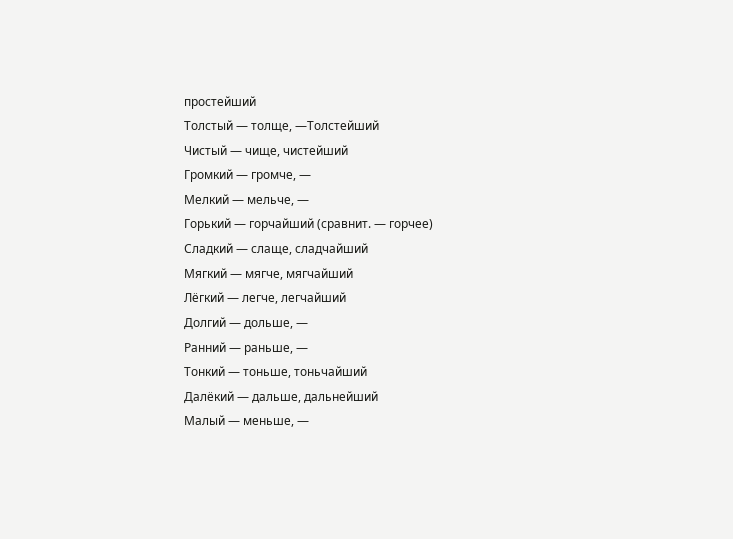простейший
Толстый — толще, —Толстейший
Чистый — чище, чистейший
Громкий — громче, —
Мелкий — мельче, —
Горький — горчайший (сравнит. — горчее)
Сладкий — слаще, сладчайший
Мягкий — мягче, мягчайший
Лёгкий — легче, легчайший
Долгий — дольше, —
Ранний — раньше, —
Тонкий — тоньше, тоньчайший
Далёкий — дальше, дальнейший
Малый — меньше, —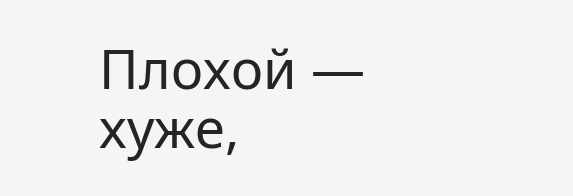Плохой — хуже,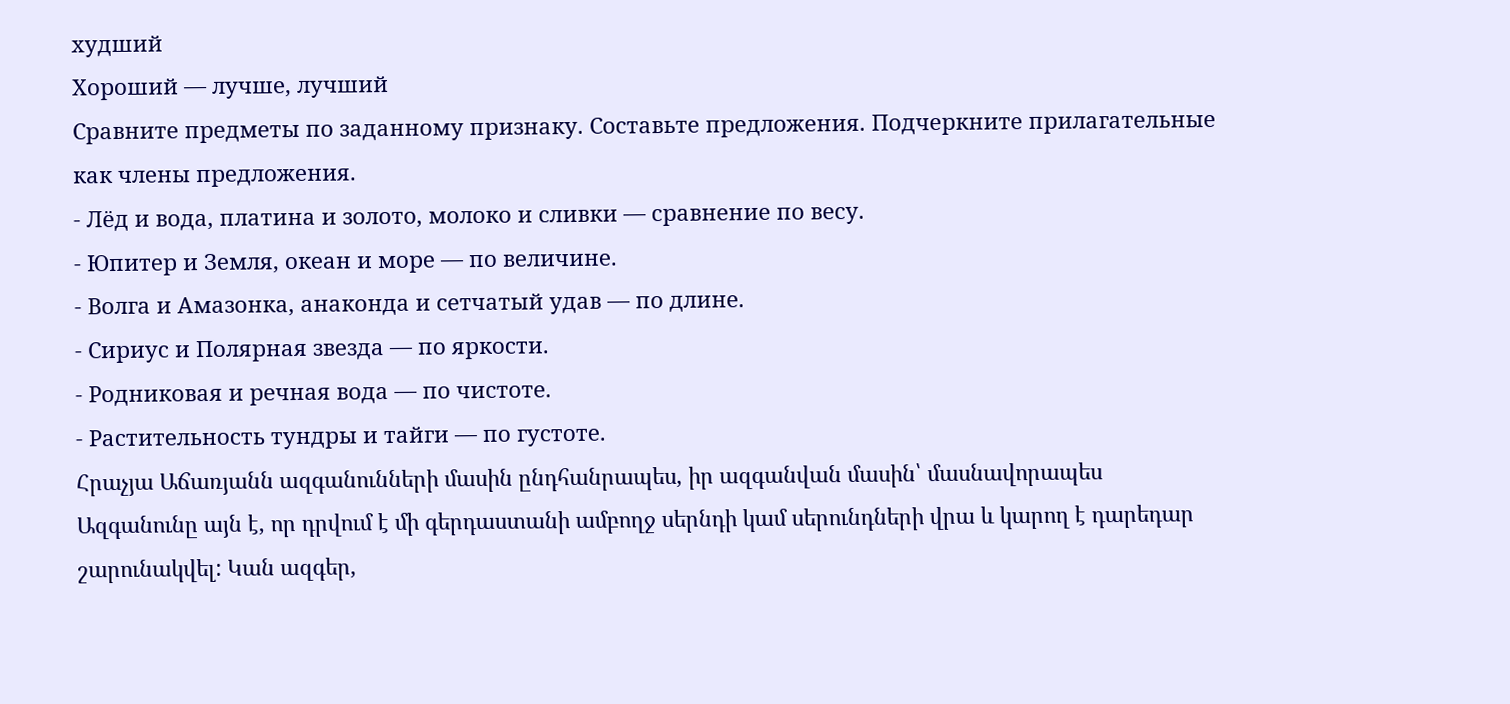худший
Хороший — лучше, лучший
Сравните предметы по заданному признаку. Составьте предложения. Подчеркните прилагательные как члены предложения.
- Лёд и вода, платина и золото, молоко и сливки — сравнение по весу.
- Юпитер и Земля, океан и море — по величине.
- Волга и Амазонка, анаконда и сетчатый удав — по длине.
- Сириус и Полярная звезда — по яркости.
- Родниковая и речная вода — по чистоте.
- Растительность тундры и тайги — по густоте.
Հրաչյա Աճառյանն ազգանունների մասին ընդհանրապես, իր ազգանվան մասին՝ մասնավորապես
Ազգանունը այն է, որ դրվում է մի գերդաստանի ամբողջ սերնդի կամ սերունդների վրա և կարող է դարեդար շարունակվել: Կան ազգեր,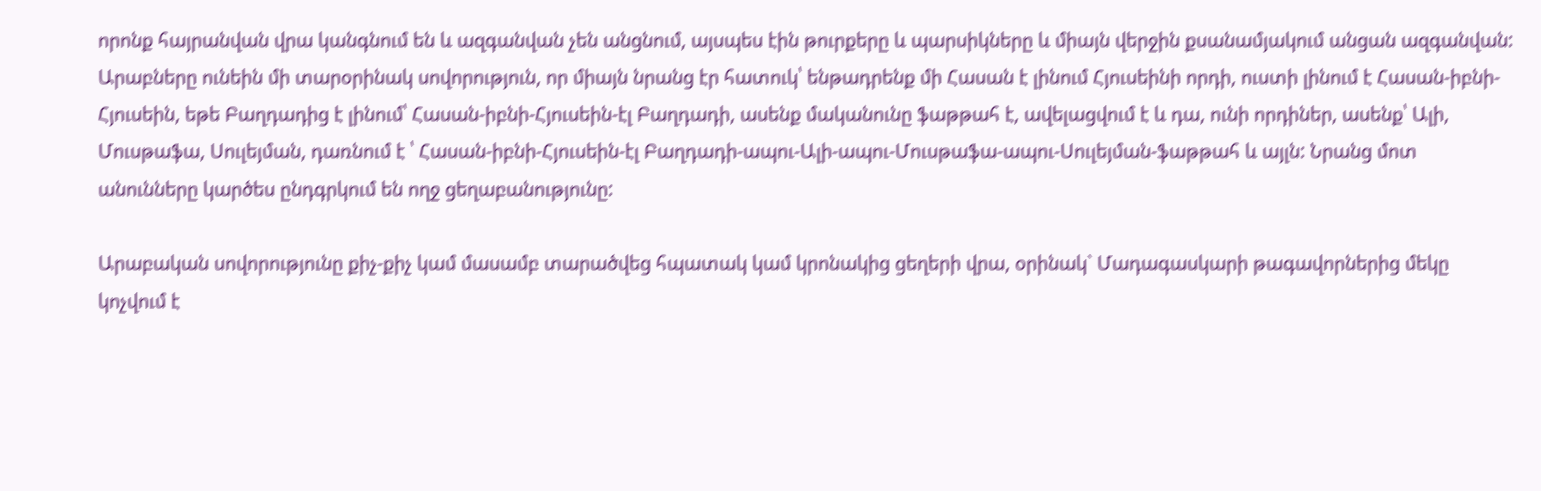որոնք հայրանվան վրա կանգնում են և ազգանվան չեն անցնում, այսպես էին թուրքերը և պարսիկները և միայն վերջին քսանամյակում անցան ազգանվան: Արաբները ունեին մի տարօրինակ սովորություն, որ միայն նրանց էր հատուկ՝ ենթադրենք մի Հասան է լինում Հյուսեինի որդի, ուստի լինում է Հասան-իբնի-Հյուսեին, եթե Բաղդադից է լինում՝ Հասան-իբնի-Հյուսեին-էլ Բաղդադի, ասենք մականունը ֆաթթահ է, ավելացվում է և դա, ունի որդիներ, ասենք՝ Ալի, Մուսթաֆա, Սուլեյման, դառնում է ՝ Հասան-իբնի-Հյուսեին-էլ Բաղդադի-ապու-Ալի-ապու-Մուսթաֆա-ապու-Սուլեյման-ֆաթթահ և այլն: Նրանց մոտ անունները կարծես ընդգրկում են ողջ ցեղաբանությունը:

Արաբական սովորությունը քիչ-քիչ կամ մասամբ տարածվեց հպատակ կամ կրոնակից ցեղերի վրա, օրինակ` Մադագասկարի թագավորներից մեկը կոչվում է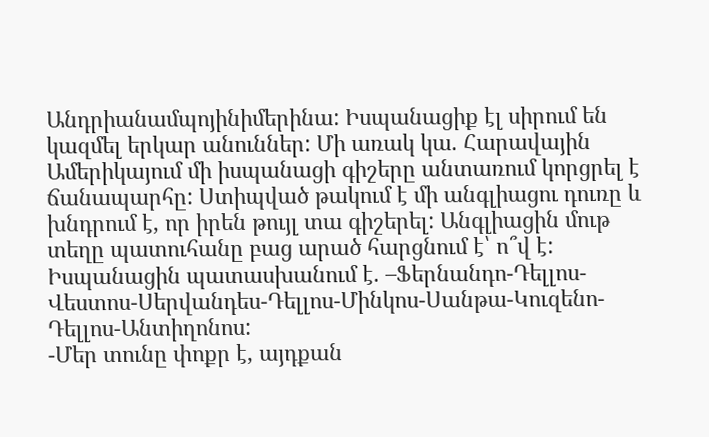Անդրիանամպոյինիմերինա: Իսպանացիք էլ սիրում են կազմել երկար անուններ: Մի առակ կա. Հարավային Ամերիկայում մի իսպանացի գիշերը անտառում կորցրել է ճանապարհը: Ստիպված թակում է մի անգլիացու դուռը և խնդրում է, որ իրեն թույլ տա գիշերել: Անգլիացին մութ տեղը պատուհանը բաց արած հարցնում է՝ ո՞վ է: Իսպանացին պատասխանում է. –Ֆերնանդո-Դելլոս-Վեստոս-Սերվանդես-Դելլոս-Մինկոս-Սանթա-Կուզենո-Դելլոս-Անտիղոնոս:
-Մեր տունը փոքր է, այդքան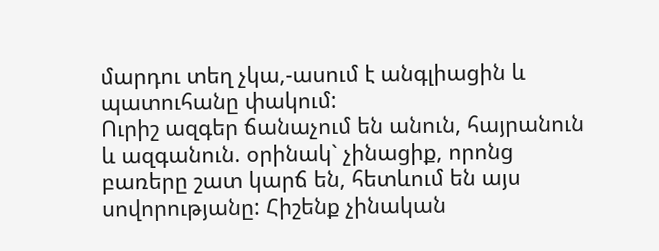մարդու տեղ չկա,-ասում է անգլիացին և պատուհանը փակում:
Ուրիշ ազգեր ճանաչում են անուն, հայրանուն և ազգանուն. օրինակ` չինացիք, որոնց բառերը շատ կարճ են, հետևում են այս սովորությանը: Հիշենք չինական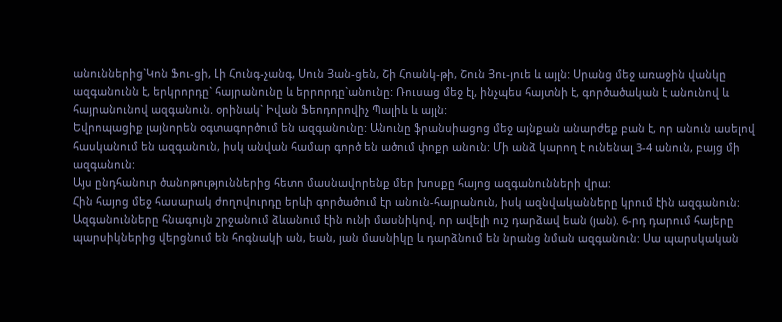անուններից`Կոն Ֆու-ցի, Լի Հունգ-չանգ, Սուն Յան-ցեն, Շի Հոանկ-թի, Շուն Յու-յուե և այլն: Սրանց մեջ առաջին վանկը ազգանունն է, երկրորդը` հայրանունը և երրորդը`անունը: Ռուսաց մեջ էլ, ինչպես հայտնի է, գործածական է անունով և հայրանունով ազգանուն. օրինակ` Իվան Ֆեոդորովիչ Պալիև և այլն:
Եվրոպացիք լայնորեն օգտագործում են ազգանունը: Անունը ֆրանսիացոց մեջ այնքան անարժեք բան է, որ անուն ասելով հասկանում են ազգանուն, իսկ անվան համար գործ են ածում փոքր անուն: Մի անձ կարող է ունենալ 3-4 անուն, բայց մի ազգանուն:
Այս ընդհանուր ծանոթություններից հետո մասնավորենք մեր խոսքը հայոց ազգանունների վրա:
Հին հայոց մեջ հասարակ ժողովուրդը երևի գործածում էր անուն-հայրանուն, իսկ ազնվականները կրում էին ազգանուն: Ազգանունները հնագույն շրջանում ձևանում էին ունի մասնիկով, որ ավելի ուշ դարձավ եան (յան). 6-րդ դարում հայերը պարսիկներից վերցնում են հոգնակի ան, եան, յան մասնիկը և դարձնում են նրանց նման ազգանուն: Սա պարսկական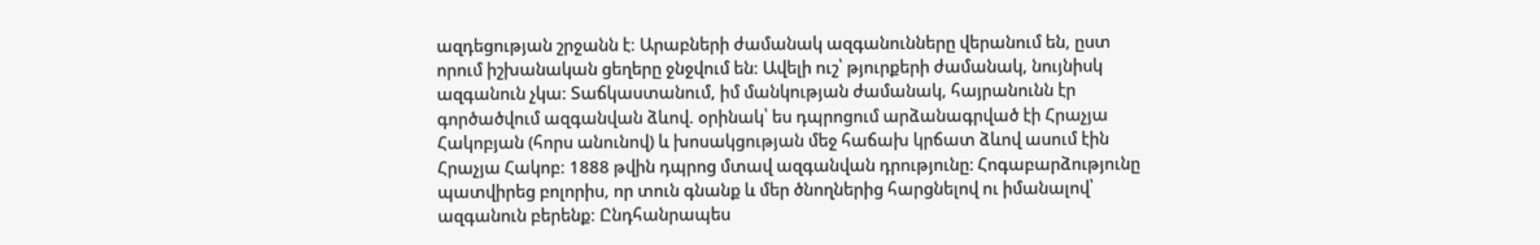ազդեցության շրջանն է: Արաբների ժամանակ ազգանունները վերանում են, ըստ որում իշխանական ցեղերը ջնջվում են: Ավելի ուշ՝ թյուրքերի ժամանակ, նույնիսկ ազգանուն չկա: Տաճկաստանում, իմ մանկության ժամանակ, հայրանունն էր գործածվում ազգանվան ձևով. օրինակ՝ ես դպրոցում արձանագրված էի Հրաչյա Հակոբյան (հորս անունով) և խոսակցության մեջ հաճախ կրճատ ձևով ասում էին Հրաչյա Հակոբ: 1888 թվին դպրոց մտավ ազգանվան դրությունը։ Հոգաբարձությունը պատվիրեց բոլորիս, որ տուն գնանք և մեր ծնողներից հարցնելով ու իմանալով՝ ազգանուն բերենք: Ընդհանրապես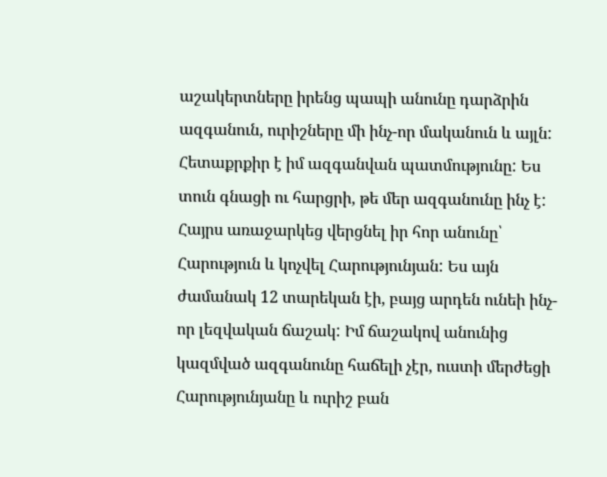աշակերտները իրենց պապի անունը դարձրին ազգանուն, ուրիշները մի ինչ-որ մականուն և այլն: Հետաքրքիր է իմ ազգանվան պատմությունը: Ես տուն գնացի ու հարցրի, թե մեր ազգանունը ինչ է: Հայրս առաջարկեց վերցնել իր հոր անունը՝ Հարություն և կոչվել Հարությունյան: Ես այն ժամանակ 12 տարեկան էի, բայց արդեն ունեի ինչ-որ լեզվական ճաշակ: Իմ ճաշակով անունից կազմված ազգանունը հաճելի չէր, ուստի մերժեցի Հարությունյանը և ուրիշ բան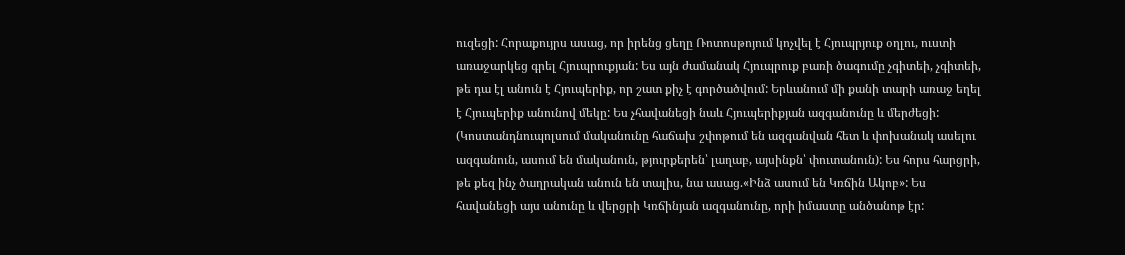ուզեցի: Հորաքույրս ասաց, որ իրենց ցեղը Ռոտոսթոյում կոչվել է Հյուպրյուք օղլու, ուստի առաջարկեց գրել Հյուպրուքյան: Ես այն ժամանակ Հյուպրուք բառի ծագումը չգիտեի, չգիտեի, թե դա էլ անուն է Հյուպերիք, որ շատ քիչ է գործածվում: Երևանում մի քանի տարի առաջ եղել է Հյուպերիք անունով մեկը: Ես չհավանեցի նաև Հյուպերիքյան ազգանունը և մերժեցի: (Կոստանդնուպոլսում մականունը հաճախ շփոթում են ազգանվան հետ և փոխանակ ասելու ազգանուն, ասում են մականուն, թյուրքերեն՝ լաղաբ, այսինքն՝ փուտանուն): Ես հորս հարցրի, թե քեզ ինչ ծաղրական անուն են տալիս, նա ասաց.«Ինձ ասում են Կռճին Ակոբ»: Ես հավանեցի այս անունը և վերցրի Կռճինյան ազգանունը, որի իմաստը անծանոթ էր: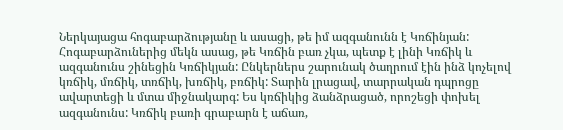Ներկայացա հոգաբարձությանը և ասացի, թե իմ ազգանունն է Կռճինյան: Հոգաբարձուներից մեկն ասաց, թե Կռճին բառ չկա, պետք է լինի Կռճիկ և ազգանունս շինեցին Կռճիկյան: Ընկերներս շարունակ ծաղրում էին ինձ կոչելով կռճիկ, մռճիկ, տռճիկ, խռճիկ, բռճիկ: Տարին լրացավ, տարրական դպրոցը ավարտեցի և մտա միջնակարգ: Ես կռճիկից ձանձրացած, որոշեցի փոխել ազգանունս: Կռճիկ բառի գրաբարն է աճառ,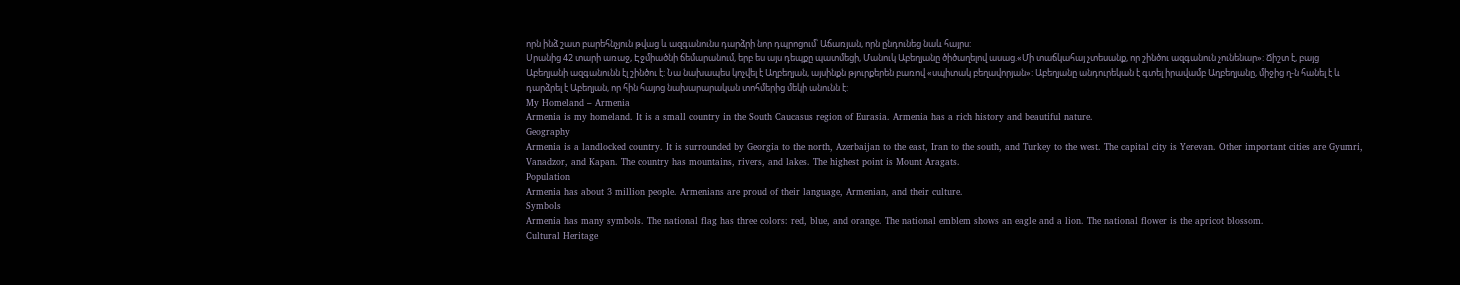որն ինձ շատ բարեհնչյուն թվաց և ազգանունս դարձրի նոր դպրոցում՝ Աճառյան, որն ընդունեց նաև հայրս:
Սրանից 42 տարի առաջ, Էջմիածնի ճեմարանում, երբ ես այս դեպքը պատմեցի, Մանուկ Աբեղյանը ծիծաղելով ասաց.«Մի տաճկահայ չտեսանք, որ շինծու ազգանուն չունենար»: Ճիշտ է, բայց Աբեղյանի ազգանունն էլ շինծու է: Նա նախապես կոչվել է Աղբեղյան, այսինքն թյուրքերեն բառով «սպիտակ բեղավորյան»: Աբեղյանը անդուրեկան է գտել իրավամբ Աղբեղյանը, միջից ղ-ն հանել է և դարձրել է Աբեղյան, որ հին հայոց նախարարական տոհմերից մեկի անունն է:
My Homeland – Armenia
Armenia is my homeland. It is a small country in the South Caucasus region of Eurasia. Armenia has a rich history and beautiful nature.
Geography
Armenia is a landlocked country. It is surrounded by Georgia to the north, Azerbaijan to the east, Iran to the south, and Turkey to the west. The capital city is Yerevan. Other important cities are Gyumri, Vanadzor, and Kapan. The country has mountains, rivers, and lakes. The highest point is Mount Aragats.
Population
Armenia has about 3 million people. Armenians are proud of their language, Armenian, and their culture.
Symbols
Armenia has many symbols. The national flag has three colors: red, blue, and orange. The national emblem shows an eagle and a lion. The national flower is the apricot blossom.
Cultural Heritage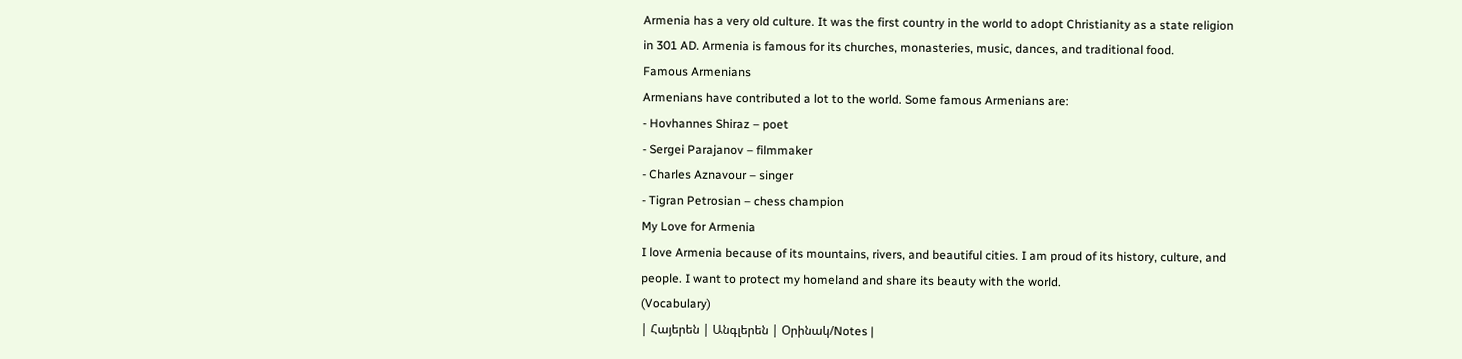Armenia has a very old culture. It was the first country in the world to adopt Christianity as a state religion in 301 AD. Armenia is famous for its churches, monasteries, music, dances, and traditional food.
Famous Armenians
Armenians have contributed a lot to the world. Some famous Armenians are:
- Hovhannes Shiraz – poet
- Sergei Parajanov – filmmaker
- Charles Aznavour – singer
- Tigran Petrosian – chess champion
My Love for Armenia
I love Armenia because of its mountains, rivers, and beautiful cities. I am proud of its history, culture, and people. I want to protect my homeland and share its beauty with the world.
(Vocabulary)
| Հայերեն | Անգլերեն | Օրինակ/Notes |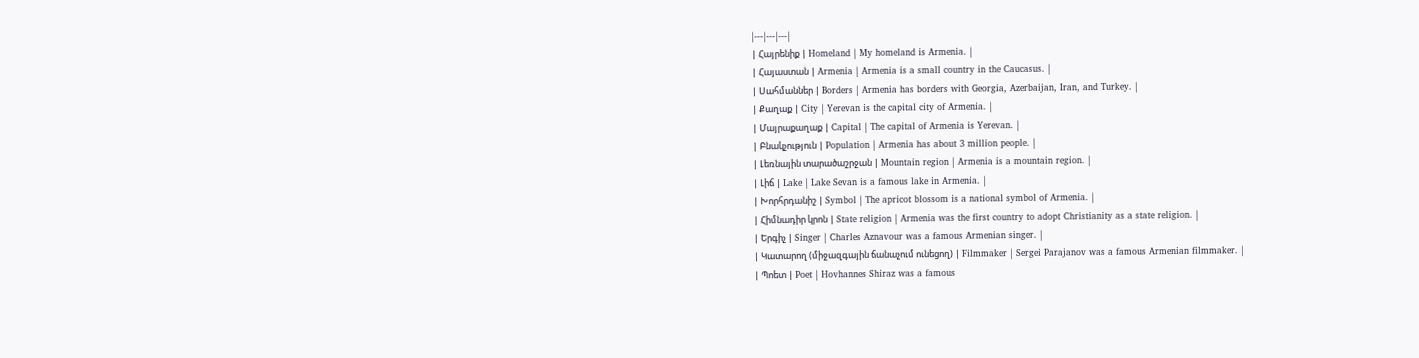|---|---|---|
| Հայրենիք | Homeland | My homeland is Armenia. |
| Հայաստան | Armenia | Armenia is a small country in the Caucasus. |
| Սահմաններ | Borders | Armenia has borders with Georgia, Azerbaijan, Iran, and Turkey. |
| Քաղաք | City | Yerevan is the capital city of Armenia. |
| Մայրաքաղաք | Capital | The capital of Armenia is Yerevan. |
| Բնակչություն | Population | Armenia has about 3 million people. |
| Լեռնային տարածաշրջան | Mountain region | Armenia is a mountain region. |
| Լիճ | Lake | Lake Sevan is a famous lake in Armenia. |
| Խորհրդանիշ | Symbol | The apricot blossom is a national symbol of Armenia. |
| Հիմնադիր կրոն | State religion | Armenia was the first country to adopt Christianity as a state religion. |
| Երգիչ | Singer | Charles Aznavour was a famous Armenian singer. |
| Կատարող (միջազգային ճանաչում ունեցող) | Filmmaker | Sergei Parajanov was a famous Armenian filmmaker. |
| Պոետ | Poet | Hovhannes Shiraz was a famous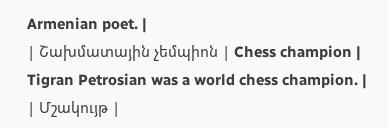Armenian poet. |
| Շախմատային չեմպիոն | Chess champion | Tigran Petrosian was a world chess champion. |
| Մշակույթ |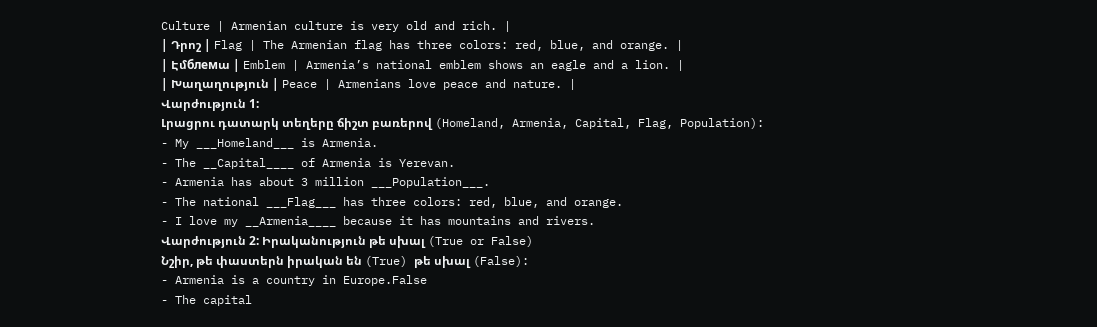Culture | Armenian culture is very old and rich. |
| Դրոշ | Flag | The Armenian flag has three colors: red, blue, and orange. |
| Էմблемա | Emblem | Armenia’s national emblem shows an eagle and a lion. |
| Խաղաղություն | Peace | Armenians love peace and nature. |
Վարժություն 1:
Լրացրու դատարկ տեղերը ճիշտ բառերով (Homeland, Armenia, Capital, Flag, Population):
- My ___Homeland___ is Armenia.
- The __Capital____ of Armenia is Yerevan.
- Armenia has about 3 million ___Population___.
- The national ___Flag___ has three colors: red, blue, and orange.
- I love my __Armenia____ because it has mountains and rivers.
Վարժություն 2: Իրականություն թե սխալ (True or False)
Նշիր, թե փաստերն իրական են (True) թե սխալ (False):
- Armenia is a country in Europe.False
- The capital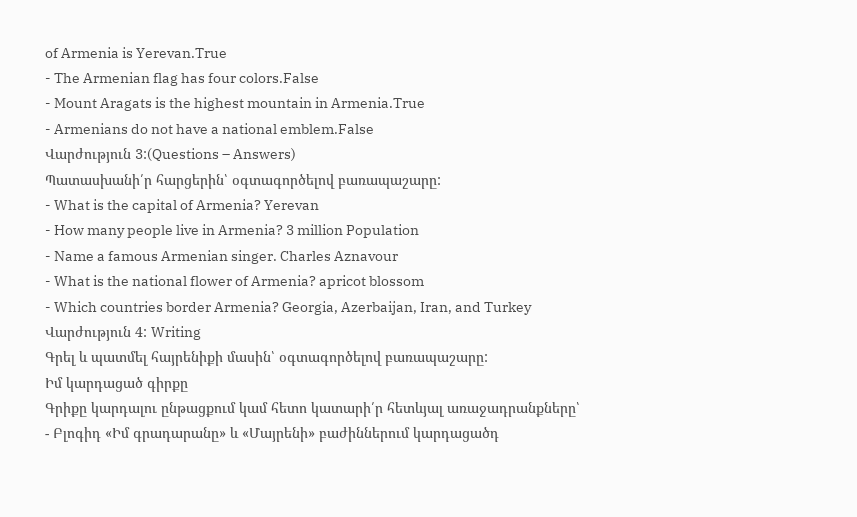of Armenia is Yerevan.True
- The Armenian flag has four colors.False
- Mount Aragats is the highest mountain in Armenia.True
- Armenians do not have a national emblem.False
Վարժություն 3:(Questions – Answers)
Պատասխանի՛ր հարցերին՝ օգտագործելով բառապաշարը:
- What is the capital of Armenia? Yerevan
- How many people live in Armenia? 3 million Population
- Name a famous Armenian singer. Charles Aznavour
- What is the national flower of Armenia? apricot blossom
- Which countries border Armenia? Georgia, Azerbaijan, Iran, and Turkey
Վարժություն 4: Writing
Գրել և պատմել հայրենիքի մասին՝ օգտագործելով բառապաշարը:
Իմ կարդացած գիրքը
Գրիքը կարդալու ընթացքում կամ հետո կատարի՛ր հետևյալ առաջադրանքները՝
- Բլոգիդ «Իմ գրադարանը» և «Մայրենի» բաժիններում կարդացածդ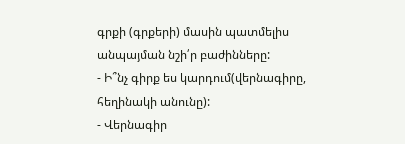գրքի (գրքերի) մասին պատմելիս անպայման նշի՛ր բաժինները:
- Ի՞նչ գիրք ես կարդում(վերնագիրը, հեղինակի անունը):
- Վերնագիր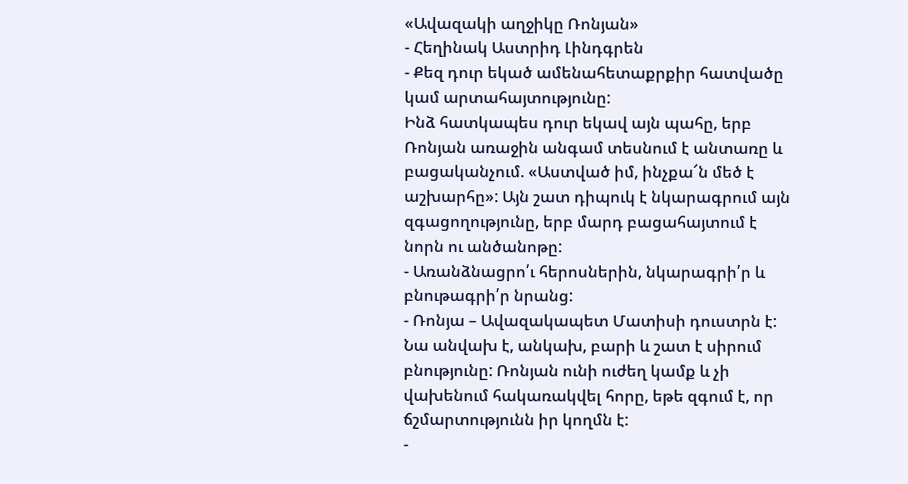«Ավազակի աղջիկը Ռոնյան»
- Հեղինակ Աստրիդ Լինդգրեն
- Քեզ դուր եկած ամենահետաքրքիր հատվածը կամ արտահայտությունը:
Ինձ հատկապես դուր եկավ այն պահը, երբ Ռոնյան առաջին անգամ տեսնում է անտառը և բացականչում. «Աստված իմ, ինչքա՜ն մեծ է աշխարհը»: Այն շատ դիպուկ է նկարագրում այն զգացողությունը, երբ մարդ բացահայտում է նորն ու անծանոթը:
- Առանձնացրո՛ւ հերոսներին, նկարագրի՛ր և բնութագրի՛ր նրանց:
- Ռոնյա – Ավազակապետ Մատիսի դուստրն է: Նա անվախ է, անկախ, բարի և շատ է սիրում բնությունը: Ռոնյան ունի ուժեղ կամք և չի վախենում հակառակվել հորը, եթե զգում է, որ ճշմարտությունն իր կողմն է:
-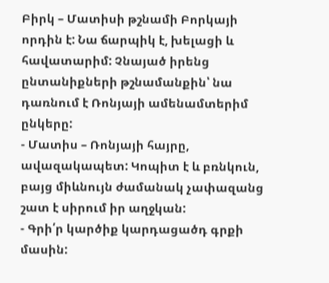Բիրկ – Մատիսի թշնամի Բորկայի որդին է: Նա ճարպիկ է, խելացի և հավատարիմ: Չնայած իրենց ընտանիքների թշնամանքին՝ նա դառնում է Ռոնյայի ամենամտերիմ ընկերը:
- Մատիս – Ռոնյայի հայրը, ավազակապետ: Կոպիտ է և բռնկուն, բայց միևնույն ժամանակ չափազանց շատ է սիրում իր աղջկան:
- Գրի՛ր կարծիք կարդացածդ գրքի մասին: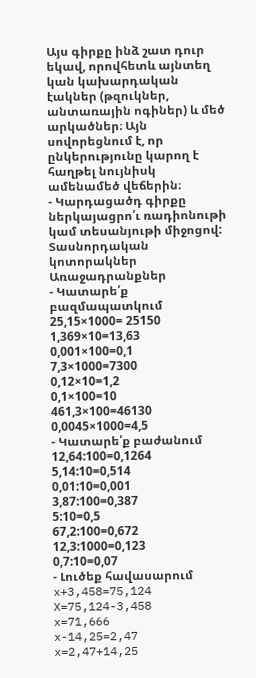Այս գիրքը ինձ շատ դուր եկավ, որովհետև այնտեղ կան կախարդական էակներ (թզուկներ, անտառային ոգիներ) և մեծ արկածներ։ Այն սովորեցնում է, որ ընկերությունը կարող է հաղթել նույնիսկ ամենամեծ վեճերին։
- Կարդացածդ գիրքը ներկայացրո՛ւ ռադիոնութի կամ տեսանյութի միջոցով:
Տասնորդական կոտորակներ
Առաջադրանքներ
- Կատարե՛ք բազմապատկում
25,15×1000= 25150
1,369×10=13,63
0,001×100=0,1
7,3×1000=7300
0,12×10=1,2
0,1×100=10
461,3×100=46130
0,0045×1000=4,5
- Կատարե՛ք բաժանում
12,64:100=0,1264
5,14:10=0,514
0,01:10=0,001
3,87:100=0,387
5:10=0,5
67,2:100=0,672
12,3:1000=0,123
0,7:10=0,07
- Լուծեք հավասարում
x+3,458=75,124
X=75,124-3,458
x=71,666
x-14,25=2,47
x=2,47+14,25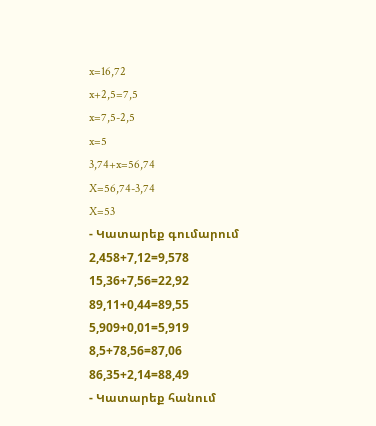x=16,72
x+2,5=7,5
x=7,5-2,5
x=5
3,74+x=56,74
X=56,74-3,74
X=53
- Կատարեք գումարում
2,458+7,12=9,578
15,36+7,56=22,92
89,11+0,44=89,55
5,909+0,01=5,919
8,5+78,56=87,06
86,35+2,14=88,49
- Կատարեք հանում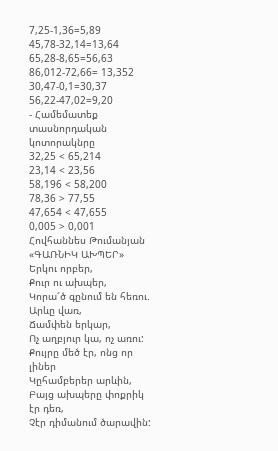7,25-1,36=5,89
45,78-32,14=13,64
65,28-8,65=56,63
86,012-72,66= 13,352
30,47-0,1=30,37
56,22-47,02=9,20
- Համեմատեք տասնորդական կոտորակնրը
32,25 < 65,214
23,14 < 23,56
58,196 < 58,200
78,36 > 77,55
47,654 < 47,655
0,005 > 0,001
Հովհաննես Թումանյան «ԳԱՌՆԻԿ ԱԽՊԵՐ»
Երկու որբեր,
Քուր ու ախպեր,
Կորա՜ծ գընում են հեռու.
Արևը վառ,
Ճամփեն երկար,
Ոչ աղբյուր կա, ոչ առու:
Քույրը մեծ էր, ոնց որ լիներ
Կըհամբերեր արևին,
Բայց ախպերը փոքրիկ էր դեռ,
Չէր դիմանում ծարավին: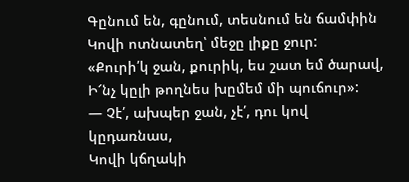Գընում են, գընում, տեսնում են ճամփին
Կովի ոտնատեղ՝ մեջը լիքը ջուր:
«Քուրի՛կ ջան, քուրիկ, ես շատ եմ ծարավ,
Ի՜նչ կըլի թողնես խըմեմ մի պուճուր»:
— Չէ՛, ախպեր ջան, չէ՛, դու կով կըդառնաս,
Կովի կճղակի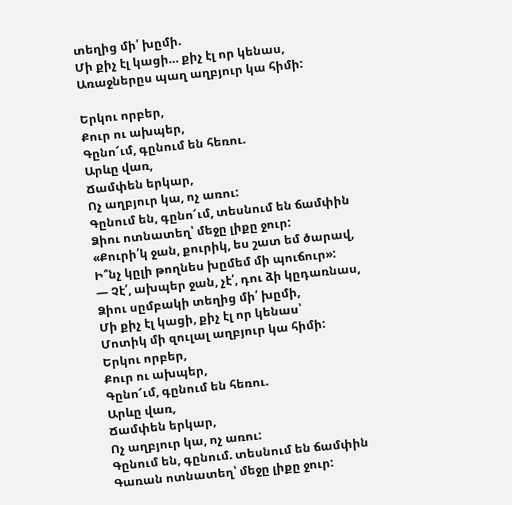տեղից մի՛ խըմի.
Մի քիչ էլ կացի… քիչ էլ որ կենաս,
Առաջներըս պաղ աղբյուր կա հիմի:

Երկու որբեր,
Քուր ու ախպեր,
Գընո՜ւմ, գընում են հեռու.
Արևը վառ,
Ճամփեն երկար,
Ոչ աղբյուր կա, ոչ առու:
Գընում են, գընո՜ւմ, տեսնում են ճամփին
Ձիու ոտնատեղ՝ մեջը լիքը ջուր:
«Քուրի՛կ ջան, քուրիկ, ես շատ եմ ծարավ,
Ի՞նչ կըլի թողնես խըմեմ մի պուճուր»:
— Չէ՛, ախպեր ջան, չէ՛, դու ձի կըդառնաս,
Ձիու սըմբակի տեղից մի՛ խըմի,
Մի քիչ էլ կացի, քիչ էլ որ կենաս՝
Մոտիկ մի զուլալ աղբյուր կա հիմի:
Երկու որբեր,
Քուր ու ախպեր,
Գընո՜ւմ, գընում են հեռու.
Արևը վառ,
Ճամփեն երկար,
Ոչ աղբյուր կա, ոչ առու:
Գընում են, գընում. տեսնում են ճամփին
Գառան ոտնատեղ՝ մեջը լիքը ջուր: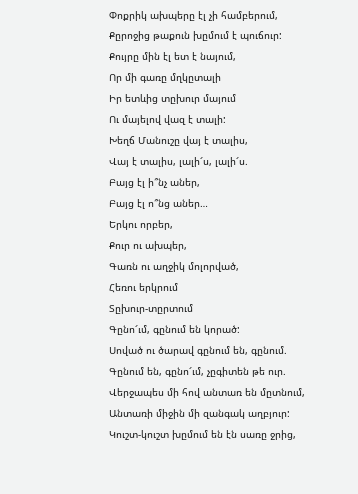Փոքրիկ ախպերը էլ չի համբերում,
Քըրոջից թաքուն խըմում է պուճուր:
Քույրը մին էլ ետ է նայում,
Որ մի գառը մղկըտալի
Իր ետևից տըխուր մայում
Ու մայելով վազ է տալի:
Խեղճ Մանուշը վայ է տալիս,
Վայ է տալիս, լալի՜ս, լալի՜ս.
Բայց էլ ի՞նչ աներ,
Բայց էլ ո՞նց աներ…
Երկու որբեր,
Քուր ու ախպեր,
Գառն ու աղջիկ մոլորված,
Հեռու երկրում
Տըխուր-տըրտում
Գընո՜ւմ, գընում են կորած:
Սոված ու ծարավ գընում են, գընում.
Գընում են, գընո՜ւմ, չըգիտեն թե ուր.
Վերջապես մի հով անտառ են մըտնում,
Անտառի միջին մի զանգակ աղբյուր:
Կուշտ-կուշտ խըմում են էն սառը ջրից,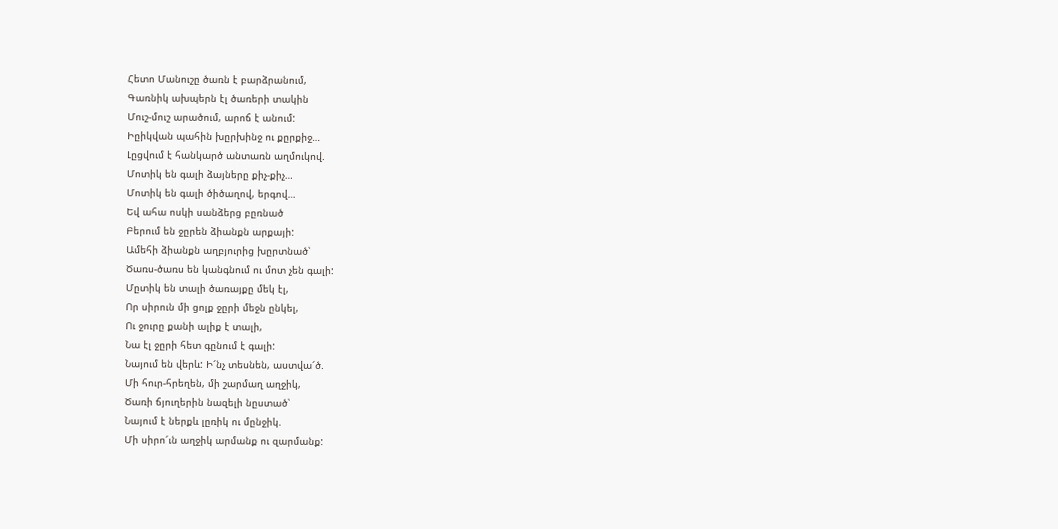Հետո Մանուշը ծառն է բարձրանում,
Գառնիկ ախպերն էլ ծառերի տակին
Մուշ-մուշ արածում, արոճ է անում:
Իըիկվան պահին խըրխինջ ու քըրքիջ…
Լըցվում է հանկարծ անտառն աղմուկով.
Մոտիկ են գալի ձայները քիչ-քիչ…
Մոտիկ են գալի ծիծաղով, երգով…
Եվ ահա ոսկի սանձերց բըռնած
Բերում են ջըրեն ձիանքն արքայի:
Ամեհի ձիանքն աղբյուրից խըրտնած՝
Ծառս-ծառս են կանգնում ու մոտ չեն գալի:
Մըտիկ են տալի ծառայքը մեկ էլ,
Որ սիրուն մի ցոլք ջըրի մեջն ընկել,
Ու ջուրը քանի ալիք է տալի,
Նա էլ ջըրի հետ գընում է գալի:
Նայում են վերև: Ի՜նչ տեսնեն, աստվա՜ծ.
Մի հուր-հրեղեն, մի շարմաղ աղջիկ,
Ծառի ճյուղերին նազելի նըստած՝
Նայում է ներքև լըռիկ ու մընջիկ.
Մի սիրո՜ւն աղջիկ արմանք ու զարմանք: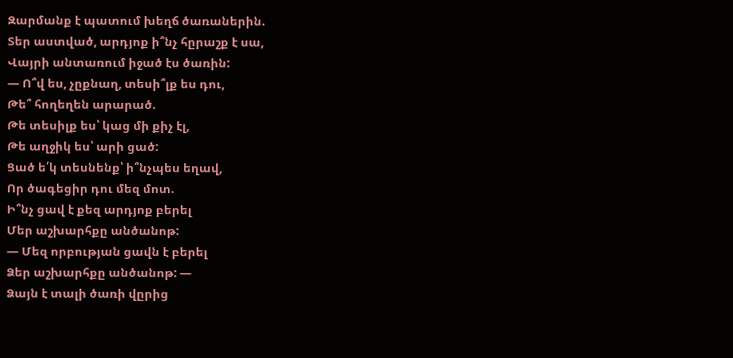Զարմանք է պատում խեղճ ծառաներին.
Տեր աստված, արդյոք ի՞նչ հըրաշք է սա,
Վայրի անտառում իջած էս ծառին:
— Ո՞վ ես, չըքնաղ, տեսի՞լք ես դու,
Թե՞ հողեղեն արարած.
Թե տեսիլք ես՝ կաց մի քիչ էլ,
Թե աղջիկ ես՝ արի ցած:
Ցած ե՛կ տեսնենք՝ ի՞նչպես եղավ,
Որ ծագեցիր դու մեզ մոտ.
Ի՞նչ ցավ է քեզ արդյոք բերել
Մեր աշխարհքը անծանոթ:
— Մեզ որբության ցավն է բերել
Ձեր աշխարհքը անծանոթ: —
Ձայն է տալի ծառի վըրից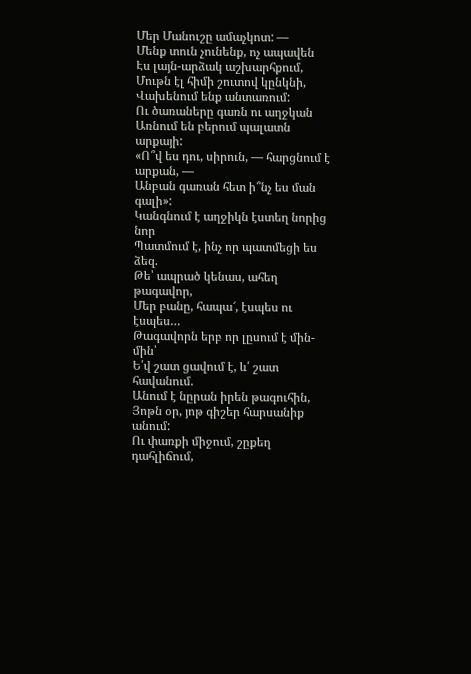Մեր Մանուշը ամաչկոտ: —
Մենք տուն չունենք, ոչ ապավեն
Էս լայն-արձակ աշխարհքում,
Մութն էլ հիմի շուտով կընկնի,
Վախենում ենք անտառում:
Ու ծառաները գառն ու աղջկան
Առնում են բերում պալատն արքայի:
«Ո՞վ ես դու, սիրուն, — հարցնում է արքան, —
Անբան գառան հետ ի՞նչ ես ման գալի»:
Կանգնում է աղջիկն էստեղ նորից նոր
Պատմում է, ինչ որ պատմեցի ես ձեզ.
Թե՝ ապրած կենաս, ահեղ թագավոր,
Մեր բանը, հապա՜, էսպես ու էսպես…
Թագավորն երբ որ լըսում է մին-մին՝
Ե՛վ շատ ցավում է, և՛ շատ հավանում.
Անում է նըրան իրեն թագուհին,
Յոթն օր, յոթ գիշեր հարսանիք անում:
Ու փառքի միջում, շըքեղ դահլիճում,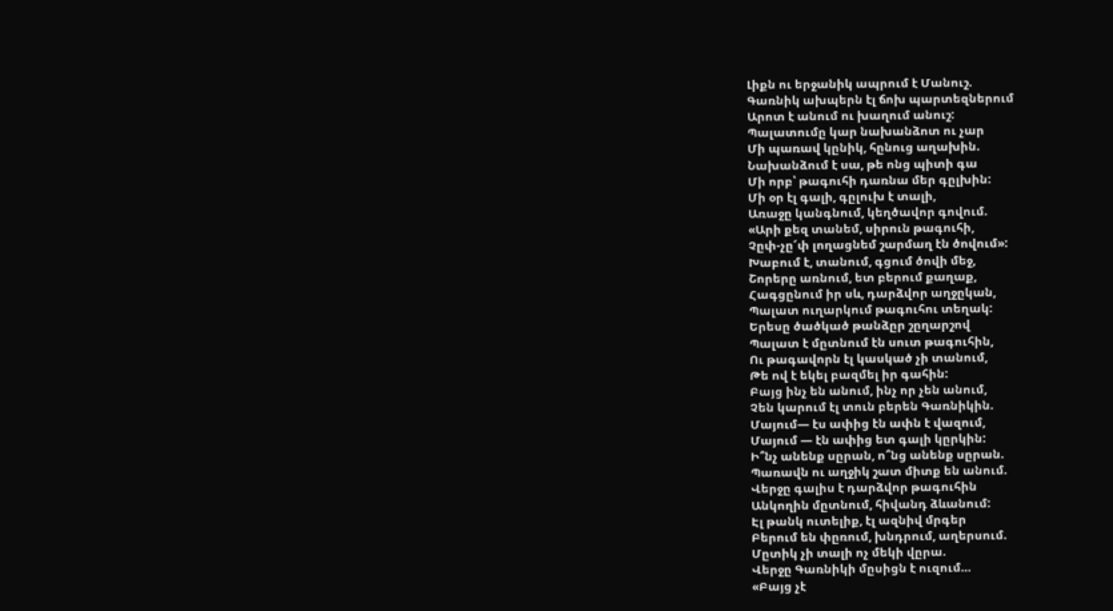Լիքն ու երջանիկ ապրում է Մանուշ.
Գառնիկ ախպերն էլ ճոխ պարտեզներում
Արոտ է անում ու խաղում անուշ:
Պալատումը կար նախանձոտ ու չար
Մի պառավ կընիկ, հընուց աղախին.
Նախանձում է սա, թե ոնց պիտի գա
Մի որբ՝ թագուհի դառնա մեր գըլխին:
Մի օր էլ գալի, գըլուխ է տալի,
Առաջը կանգնում, կեղծավոր գովում.
«Արի քեզ տանեմ, սիրուն թագուհի,
Չըփ-չը՜փ լողացնեմ շարմաղ էն ծովում»:
Խաբում է, տանում, գցում ծովի մեջ,
Շորերը առնում, ետ բերում քաղաք,
Հագցընում իր սև, դարձվոր աղջըկան,
Պալատ ուղարկում թագուհու տեղակ:
Երեսը ծածկած թանձըր շըղարշով
Պալատ է մըտնում էն սուտ թագուհին,
Ու թագավորն էլ կասկած չի տանում,
Թե ով է եկել բազմել իր գահին:
Բայց ինչ են անում, ինչ որ չեն անում,
Չեն կարում էլ տուն բերեն Գառնիկին.
Մայում— էս ափից էն ափն է վազում,
Մայում — էն ափից ետ գալի կըրկին:
Ի՞նչ անենք սըրան, ո՞նց անենք սըրան.
Պառավն ու աղջիկ շատ միտք են անում.
Վերջը գալիս է դարձվոր թագուհին
Անկողին մըտնում, հիվանդ ձևանում:
Էլ թանկ ուտելիք, էլ ազնիվ մրգեր
Բերում են փըռում, խնդրում, աղերսում.
Մըտիկ չի տալի ոչ մեկի վըրա.
Վերջը Գառնիկի մըսիցն է ուզում…
«Բայց չէ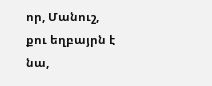որ, Մանուշ, քու եղբայրն է նա,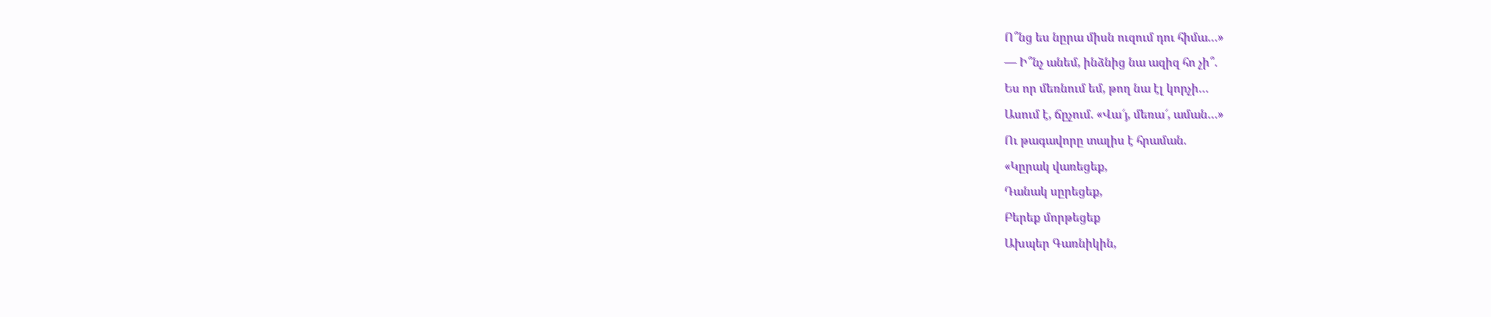Ո՞նց ես նըրա միսն ուզում դու հիմա…»
— Ի՞նչ անեմ, ինձնից նա ազիզ հո չի՞.
Ես որ մեռնում եմ, թող նա էլ կորչի…
Ասում է, ճըչում. «Վա՜յ, մեռա՜, աման…»
Ու թագավորը տալիս է հրաման.
«Կըրակ վառեցեք,
Դանակ սըրեցեք,
Բերեք մորթեցեք
Ախպեր Գառնիկին,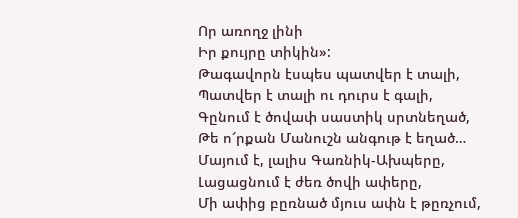Որ առողջ լինի
Իր քույրը տիկին»:
Թագավորն էսպես պատվեր է տալի,
Պատվեր է տալի ու դուրս է գալի,
Գընում է ծովափ սաստիկ սրտնեղած,
Թե ո՜րքան Մանուշն անգութ է եղած…
Մայում է, լալիս Գառնիկ-Ախպերը,
Լացացնում է ժեռ ծովի ափերը,
Մի ափից բըռնած մյուս ափն է թըռչում,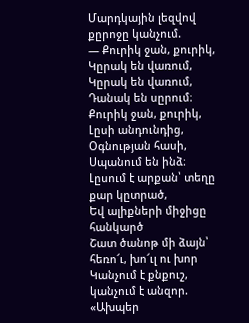Մարդկային լեզվով քըրոջը կանչում.
— Քուրիկ ջան, քուրիկ,
Կըրակ են վառում,
Կըրակ են վառում,
Դանակ են սըրում։
Քուրիկ ջան, քուրիկ,
Լըսի անդունդից,
Օգնության հասի,
Սպանում են ինձ։
Լըսում է արքան՝ տեղը քար կըտրած,
Եվ ալիքների միջիցը հանկարծ
Շատ ծանոթ մի ձայն՝ հեռո՜ւ, խո՜ւլ ու խոր
Կանչում է քնքուշ, կանչում է անզոր.
«Ախպեր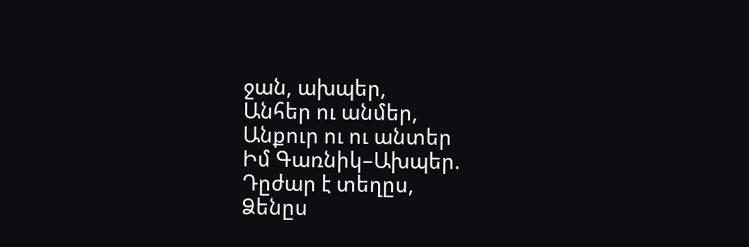ջան, ախպեր,
Անհեր ու անմեր,
Անքուր ու ու անտեր
Իմ Գառնիկ–Ախպեր.
Դըժար է տեղըս,
Ձենըս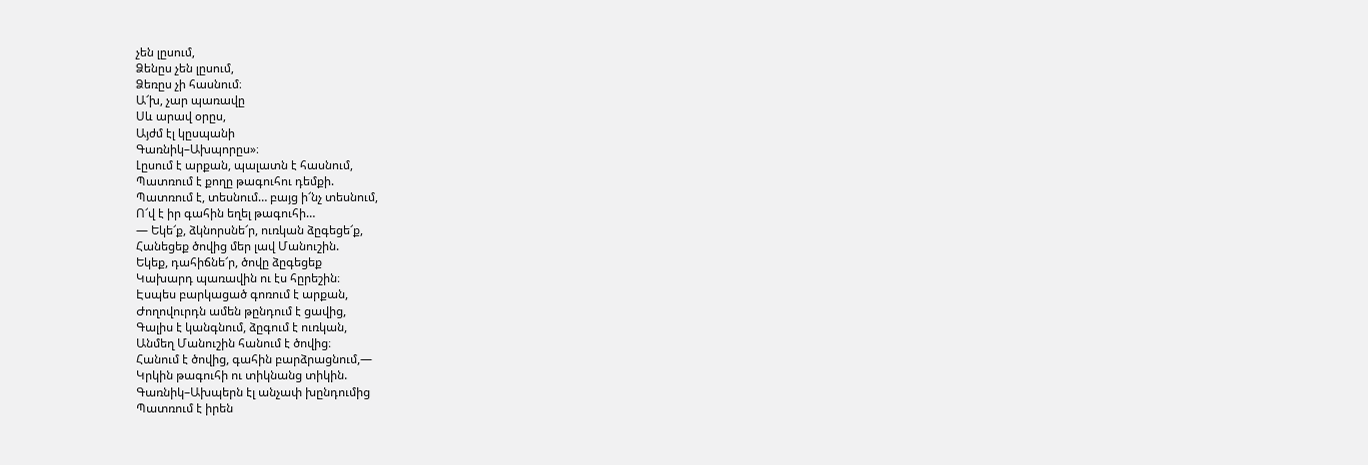չեն լըսում,
Ձենըս չեն լըսում,
Ձեռըս չի հասնում։
Ա՜խ, չար պառավը
Սև արավ օրըս,
Այժմ էլ կըսպանի
Գառնիկ–Ախպորըս»։
Լըսում է արքան, պալատն է հասնում,
Պատռում է քողը թագուհու դեմքի.
Պատռում է, տեսնում… բայց ի՜նչ տեսնում,
Ո՜վ է իր գահին եղել թագուհի…
— Եկե՜ք, ձկնորսնե՜ր, ուռկան ձըգեցե՜ք,
Հանեցեք ծովից մեր լավ Մանուշին.
Եկեք, դահիճնե՜ր, ծովը ձըգեցեք
Կախարդ պառավին ու էս հըրեշին։
Էսպես բարկացած գոռում է արքան,
Ժողովուրդն ամեն թընդում է ցավից,
Գալիս է կանգնում, ձըգում է ուռկան,
Անմեղ Մանուշին հանում է ծովից։
Հանում է ծովից, գահին բարձրացնում,—
Կրկին թագուհի ու տիկնանց տիկին.
Գառնիկ–Ախպերն էլ անչափ խընդումից
Պատռում է իրեն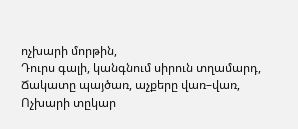ոչխարի մորթին,
Դուրս գալի, կանգնում սիրուն տղամարդ,
Ճակատը պայծառ, աչքերը վառ–վառ,
Ոչխարի տըկար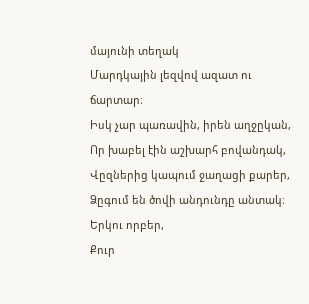մայունի տեղակ
Մարդկային լեզվով ազատ ու ճարտար։
Իսկ չար պառավին, իրեն աղջըկան,
Որ խաբել էին աշխարհ բովանդակ,
Վըզներից կապում ջաղացի քարեր,
Ձըգում են ծովի անդունդը անտակ։
Երկու որբեր,
Քուր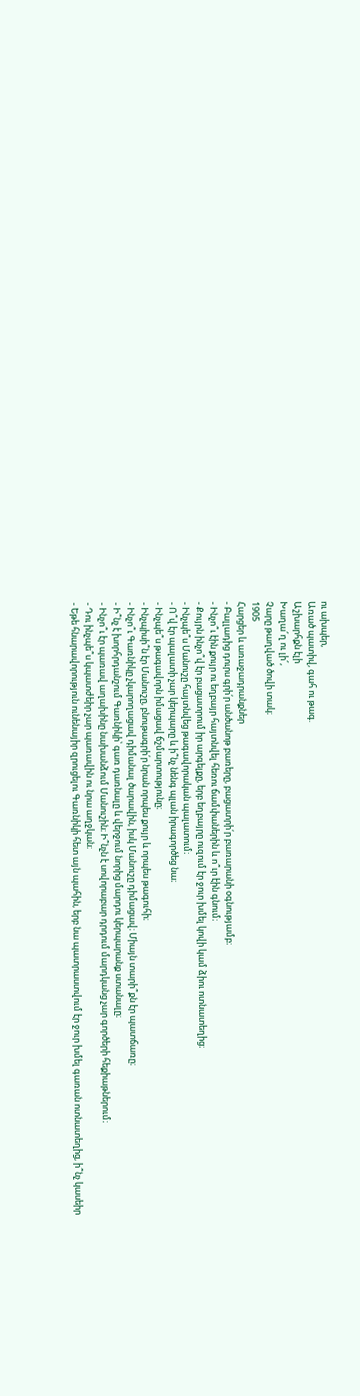ու ախպեր,
Առած պատիվ, գահ ու թագ.
Աշխարհքն էլի
Խաղա՜ղ ու լի՜,
Չարը թաղված ծովի տակ։
1905
Հարցեր և առաջադրանքներ
- Բալլադից դուրս գրի՛ր անծանոթ բառերը, բացատրի՛ր բառարանի օգնությամբ։
- Ինչո՞ւ էին քույր ու եղբայր հայտնվել հեռու ճամփաներին և ո՞ւր էին գնում։
- Քույրն ինչո՞վ էր բացատրում իր արգելքը, երբ եղբայրը ուզում էր ջուր խմել կովի կամ ձիու ոտնատեղից։
- Ինչպե՞ս Մանուշը հայտնվեց թագավորական պալատում։
- Ո՞վ էր պալատի չար կերպարը և ի՞նչ նենգ պլան իրագործեց նա։
- Ինչպե՞ս թագավորն իմացավ ճշմարտությունը։
- Ինչպիսի՞ն էր Մանուշը, բնութագրի՛ր նրան որպես քույր և որպես թագուհի։
- Ինչո՞ւ Գառնիկը չկարողացավ դիմանալ ծարավին, իսկ Մանուշը դիմացավ։ Միայն տարի՞քն էր պատճառը։
- Ի՞նչ է խորհրդանշում Գառնիկի՝ գառ դառնալը և վերջում նորից մարդու կերպարանք ստանալը։
- Ինչո՞ւ էր պառավ աղախինը նախանձում Մանուշին։ Ի՞նչն է սովորաբար դրդում մարդկանց չար գործերի հեքիաթներում։
- Դու ինչպե՞ս կպատժեիր չար պառավին ու նրա աղջկան։
- Եթե հնարավորություն ունենայիր զրուցելու Գառնիկի հետ այն պահին, երբ նա պատրաստվում էր ջուր խմել գառան ոտնատեղից, ի՞նչ կասեիր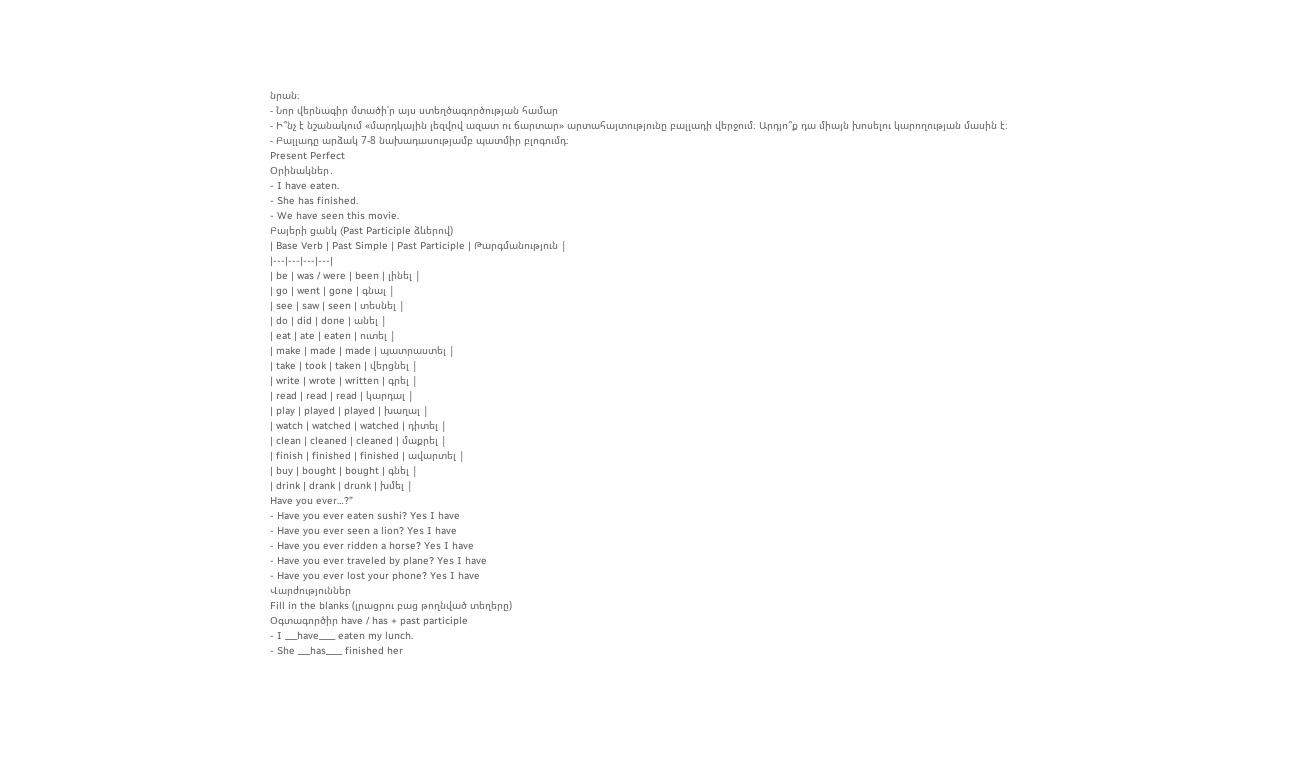նրան։
- Նոր վերնագիր մտածի՛ր այս ստեղծագործության համար
- Ի՞նչ է նշանակում «մարդկային լեզվով ազատ ու ճարտար» արտահայտությունը բալլադի վերջում։ Արդյո՞ք դա միայն խոսելու կարողության մասին է։
- Բալլադը արձակ 7-8 նախադասությամբ պատմիր բլոգումդ։
Present Perfect
Օրինակներ․
- I have eaten.
- She has finished.
- We have seen this movie.
Բայերի ցանկ (Past Participle ձևերով)
| Base Verb | Past Simple | Past Participle | Թարգմանություն |
|---|---|---|---|
| be | was / were | been | լինել |
| go | went | gone | գնալ |
| see | saw | seen | տեսնել |
| do | did | done | անել |
| eat | ate | eaten | ուտել |
| make | made | made | պատրաստել |
| take | took | taken | վերցնել |
| write | wrote | written | գրել |
| read | read | read | կարդալ |
| play | played | played | խաղալ |
| watch | watched | watched | դիտել |
| clean | cleaned | cleaned | մաքրել |
| finish | finished | finished | ավարտել |
| buy | bought | bought | գնել |
| drink | drank | drunk | խմել |
Have you ever…?”
- Have you ever eaten sushi? Yes I have
- Have you ever seen a lion? Yes I have
- Have you ever ridden a horse? Yes I have
- Have you ever traveled by plane? Yes I have
- Have you ever lost your phone? Yes I have
Վարժություններ
Fill in the blanks (լրացրու բաց թողնված տեղերը)
Օգտագործիր have / has + past participle
- I ___have____ eaten my lunch.
- She ___has____ finished her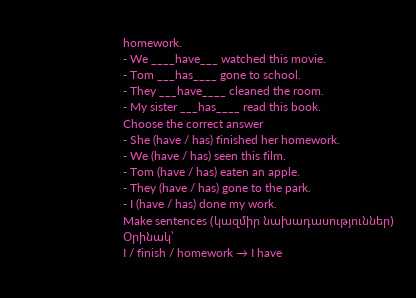homework.
- We ____have___ watched this movie.
- Tom ___has____ gone to school.
- They ___have____ cleaned the room.
- My sister ___has____ read this book.
Choose the correct answer
- She (have / has) finished her homework.
- We (have / has) seen this film.
- Tom (have / has) eaten an apple.
- They (have / has) gone to the park.
- I (have / has) done my work.
Make sentences (կազմիր նախադասություններ)
Օրինակ՝
I / finish / homework → I have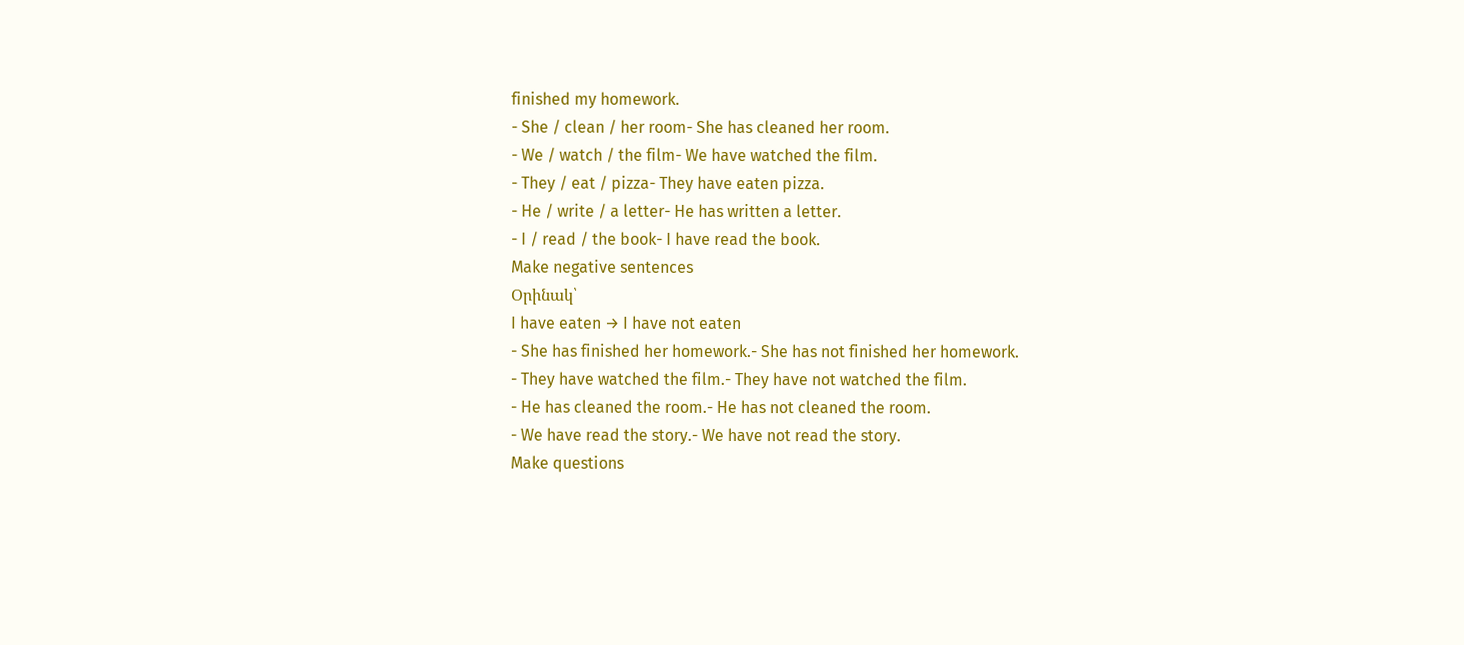finished my homework.
- She / clean / her room- She has cleaned her room.
- We / watch / the film- We have watched the film.
- They / eat / pizza- They have eaten pizza.
- He / write / a letter- He has written a letter.
- I / read / the book- I have read the book.
Make negative sentences
Օրինակ՝
I have eaten → I have not eaten
- She has finished her homework.- She has not finished her homework.
- They have watched the film.- They have not watched the film.
- He has cleaned the room.- He has not cleaned the room.
- We have read the story.- We have not read the story.
Make questions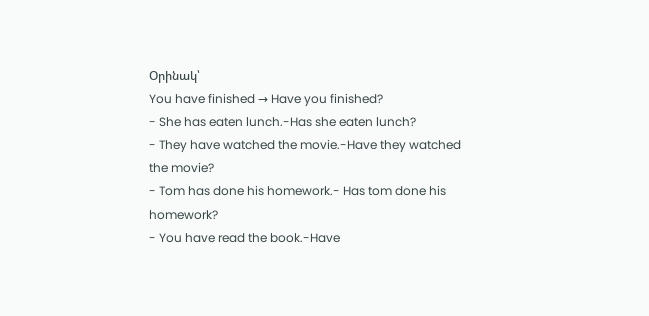Օրինակ՝
You have finished → Have you finished?
- She has eaten lunch.-Has she eaten lunch?
- They have watched the movie.-Have they watched the movie?
- Tom has done his homework.- Has tom done his homework?
- You have read the book.-Have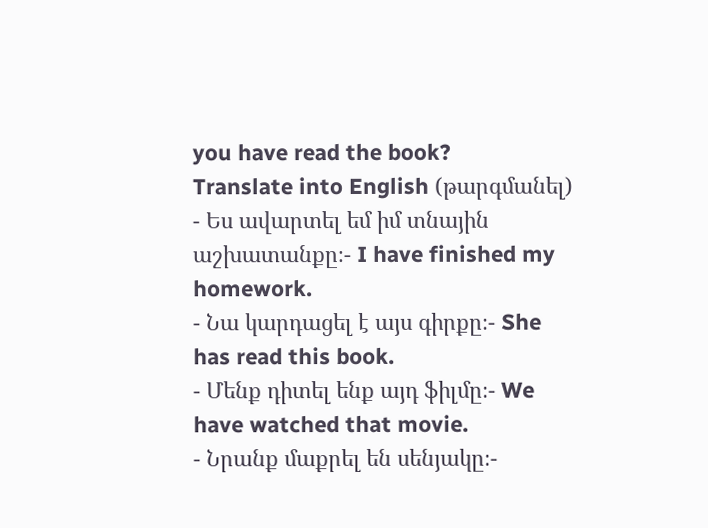you have read the book?
Translate into English (թարգմանել)
- Ես ավարտել եմ իմ տնային աշխատանքը։- I have finished my homework.
- Նա կարդացել է այս գիրքը։- She has read this book.
- Մենք դիտել ենք այդ ֆիլմը։- We have watched that movie.
- Նրանք մաքրել են սենյակը։-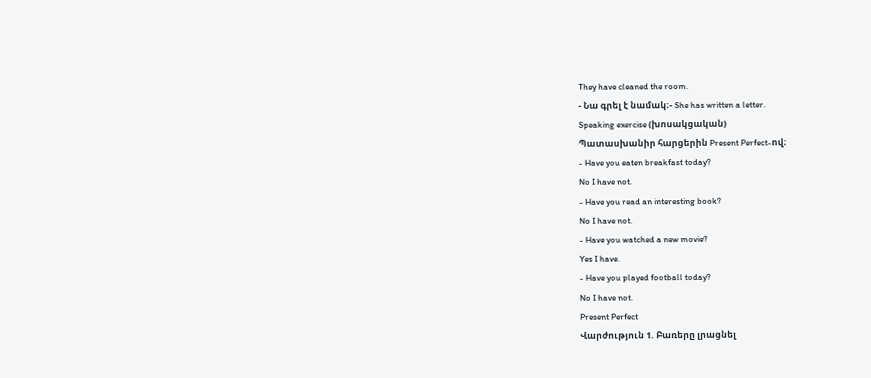They have cleaned the room.
- Նա գրել է նամակ։- She has written a letter.
Speaking exercise (խոսակցական)
Պատասխանիր հարցերին Present Perfect-ով։
- Have you eaten breakfast today?
No I have not.
- Have you read an interesting book?
No I have not.
- Have you watched a new movie?
Yes I have.
- Have you played football today?
No I have not.
Present Perfect
Վարժություն 1. Բառերը լրացնել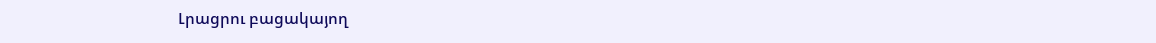Լրացրու բացակայող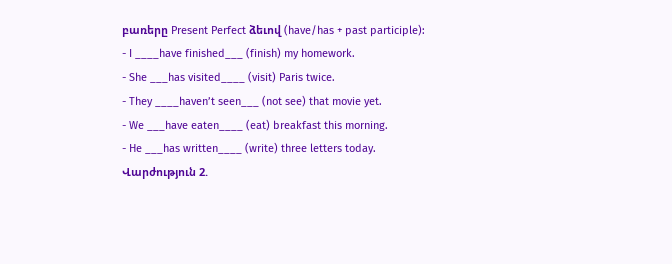բառերը Present Perfect ձեւով (have/has + past participle):
- I ____have finished___ (finish) my homework.
- She ___has visited____ (visit) Paris twice.
- They ____haven’t seen___ (not see) that movie yet.
- We ___have eaten____ (eat) breakfast this morning.
- He ___has written____ (write) three letters today.
Վարժություն 2.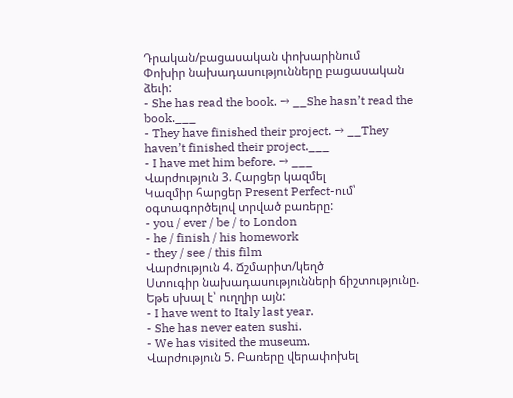Դրական/բացասական փոխարինում
Փոխիր նախադասությունները բացասական ձեւի:
- She has read the book. → __She hasn’t read the book.___
- They have finished their project. → __They haven’t finished their project.___
- I have met him before. → ___
Վարժություն 3. Հարցեր կազմել
Կազմիր հարցեր Present Perfect-ում՝ օգտագործելով տրված բառերը:
- you / ever / be / to London
- he / finish / his homework
- they / see / this film
Վարժություն 4. Ճշմարիտ/կեղծ
Ստուգիր նախադասությունների ճիշտությունը. Եթե սխալ է՝ ուղղիր այն:
- I have went to Italy last year.
- She has never eaten sushi.
- We has visited the museum.
Վարժություն 5. Բառերը վերափոխել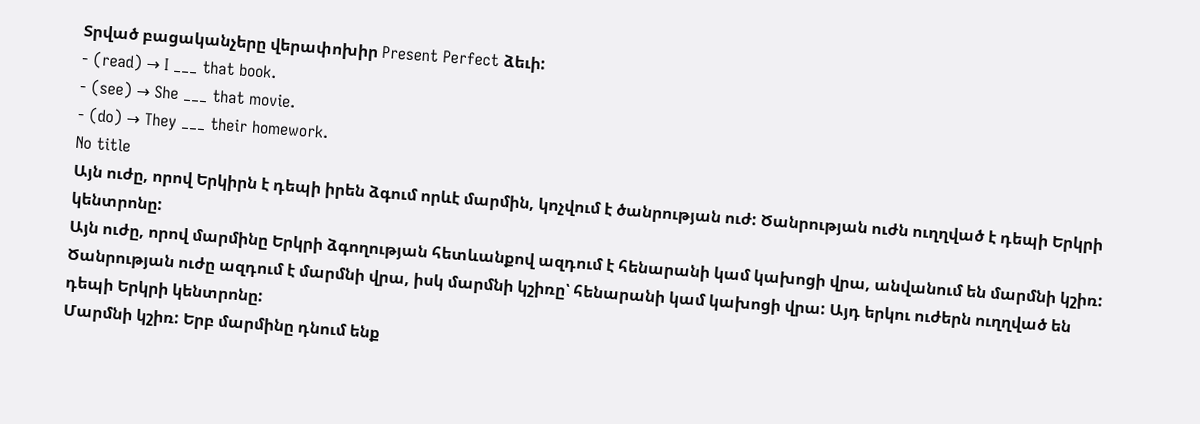Տրված բացականչերը վերափոխիր Present Perfect ձեւի:
- (read) → I ___ that book.
- (see) → She ___ that movie.
- (do) → They ___ their homework.
No title
Այն ուժը, որով Երկիրն է դեպի իրեն ձգում որևէ մարմին, կոչվում է ծանրության ուժ: Ծանրության ուժն ուղղված է դեպի Երկրի կենտրոնը:
Այն ուժը, որով մարմինը Երկրի ձգողության հետևանքով ազդում է հենարանի կամ կախոցի վրա, անվանում են մարմնի կշիռ:
Ծանրության ուժը ազդում է մարմնի վրա, իսկ մարմնի կշիռը՝ հենարանի կամ կախոցի վրա: Այդ երկու ուժերն ուղղված են դեպի Երկրի կենտրոնը:
Մարմնի կշիռ: Երբ մարմինը դնում ենք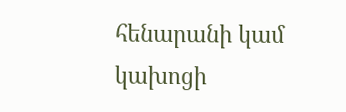հենարանի կամ կախոցի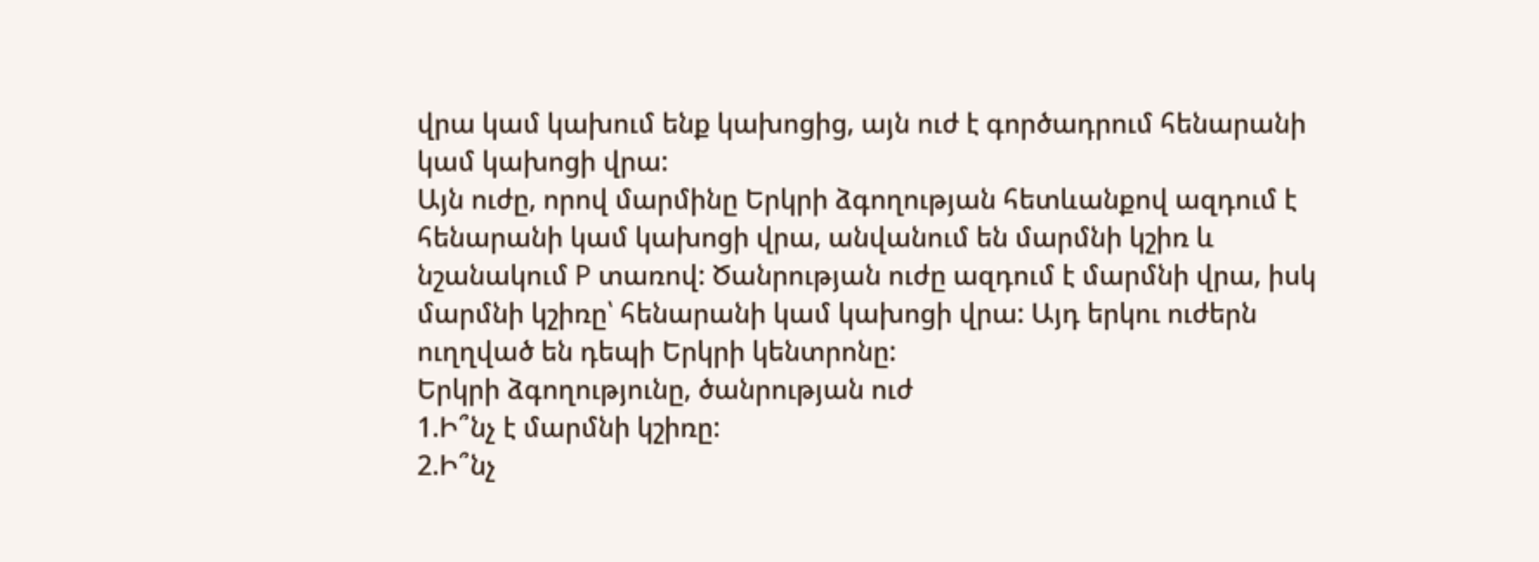վրա կամ կախում ենք կախոցից, այն ուժ է գործադրում հենարանի կամ կախոցի վրա:
Այն ուժը, որով մարմինը Երկրի ձգողության հետևանքով ազդում է հենարանի կամ կախոցի վրա, անվանում են մարմնի կշիռ և նշանակում P տառով: Ծանրության ուժը ազդում է մարմնի վրա, իսկ մարմնի կշիռը՝ հենարանի կամ կախոցի վրա: Այդ երկու ուժերն ուղղված են դեպի Երկրի կենտրոնը:
Երկրի ձգողությունը, ծանրության ուժ
1.Ի՞նչ է մարմնի կշիռը:
2.Ի՞նչ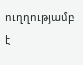ուղղությամբ է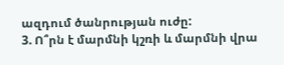ազդում ծանրության ուժը:
3. Ո՞րն է մարմնի կշռի և մարմնի վրա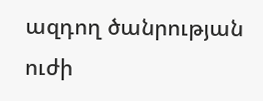ազդող ծանրության ուժի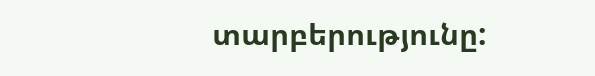տարբերությունը: